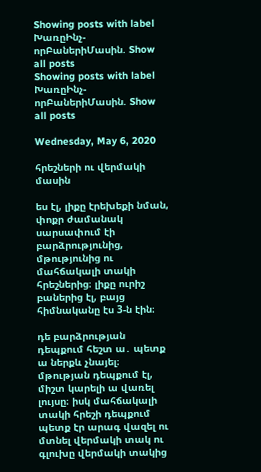Showing posts with label ԽառըԻնչ-որԲաներիՄասին. Show all posts
Showing posts with label ԽառըԻնչ-որԲաներիՄասին. Show all posts

Wednesday, May 6, 2020

հրեշների ու վերմակի մասին

ես էլ, լիքը էրեխեքի նման, փոքր ժամանակ սարսափում էի բարձրությունից, մթությունից ու մահճակալի տակի հրեշներից։ լիքը ուրիշ բաներից էլ, բայց հիմնականը էս 3-ն էին։

դե բարձրության դեպքում հեշտ ա․ պետք ա ներքև չնայել։ մթության դեպքում էլ, միշտ կարելի ա վառել լույսը։ իսկ մահճակալի տակի հրեշի դեպքում պետք էր արագ վազել ու մտնել վերմակի տակ ու գլուխը վերմակի տակից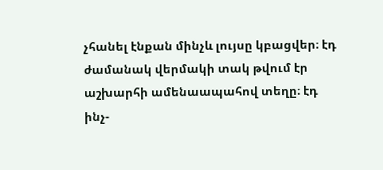չհանել էնքան մինչև լույսը կբացվեր։ էդ ժամանակ վերմակի տակ թվում էր աշխարհի ամենաապահով տեղը։ էդ ինչ-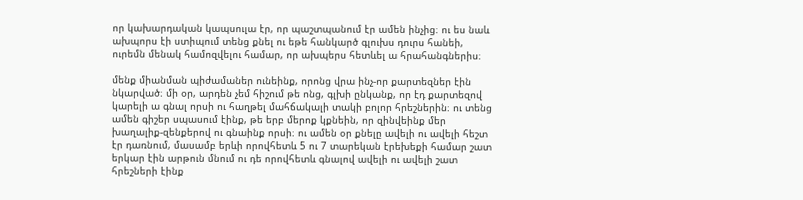որ կախարդական կապսուլա էր, որ պաշտպանում էր ամեն ինչից։ ու ես նաև ախպորս էի ստիպում տենց քնել ու եթե հանկարծ գլուխս դուրս հանեի, ուրեմն մենակ համոզվելու համար, որ ախպերս հետևել ա հրահանգներիս։

մենք միանման պիժամաներ ունեինք, որոնց վրա ինչ-որ քարտեզներ էին նկարված։ մի օր, արդեն չեմ հիշում թե ոնց, գլխի ընկանք, որ էդ քարտեզով կարելի ա գնալ որսի ու հաղթել մահճակալի տակի բոլոր հրեշներին։ ու տենց ամեն գիշեր սպասում էինք, թե երբ մերոք կքնեին, որ զինվեինք մեր խաղալիք-զենքերով ու գնաինք որսի։ ու ամեն օր քնելը ավելի ու ավելի հեշտ էր դառնում, մասամբ երևի որովհետև 5 ու 7 տարեկան էրեխեքի համար շատ երկար էին արթուն մնում ու դե որովհետև գնալով ավելի ու ավելի շատ հրեշների էինք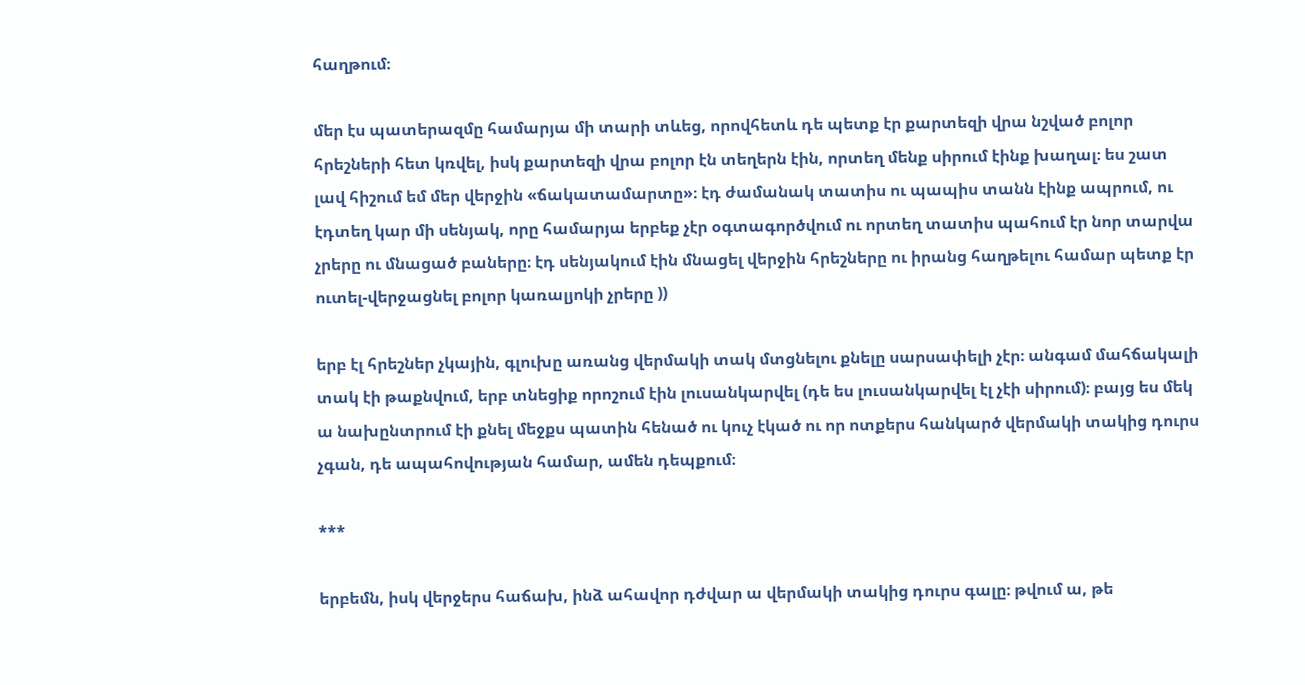հաղթում։

մեր էս պատերազմը համարյա մի տարի տևեց, որովհետև դե պետք էր քարտեզի վրա նշված բոլոր հրեշների հետ կռվել, իսկ քարտեզի վրա բոլոր էն տեղերն էին, որտեղ մենք սիրում էինք խաղալ։ ես շատ լավ հիշում եմ մեր վերջին «ճակատամարտը»։ էդ ժամանակ տատիս ու պապիս տանն էինք ապրում, ու էդտեղ կար մի սենյակ, որը համարյա երբեք չէր օգտագործվում ու որտեղ տատիս պահում էր նոր տարվա չրերը ու մնացած բաները։ էդ սենյակում էին մնացել վերջին հրեշները ու իրանց հաղթելու համար պետք էր ուտել-վերջացնել բոլոր կառալյոկի չրերը ))

երբ էլ հրեշներ չկային, գլուխը առանց վերմակի տակ մտցնելու քնելը սարսափելի չէր։ անգամ մահճակալի տակ էի թաքնվում, երբ տնեցիք որոշում էին լուսանկարվել (դե ես լուսանկարվել էլ չէի սիրում)։ բայց ես մեկ ա նախընտրում էի քնել մեջքս պատին հենած ու կուչ էկած ու որ ոտքերս հանկարծ վերմակի տակից դուրս չգան, դե ապահովության համար, ամեն դեպքում։

***

երբեմն, իսկ վերջերս հաճախ, ինձ ահավոր դժվար ա վերմակի տակից դուրս գալը։ թվում ա, թե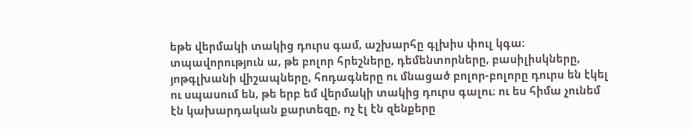եթե վերմակի տակից դուրս գամ, աշխարհը գլխիս փուլ կգա։ տպավորություն ա, թե բոլոր հրեշները, դեմենտորները, բասիլիսկները, յոթգլխանի վիշապները, հոդագները ու մնացած բոլոր-բոլորը դուրս են էկել ու սպասում են, թե երբ եմ վերմակի տակից դուրս գալու։ ու ես հիմա չունեմ էն կախարդական քարտեզը, ոչ էլ էն զենքերը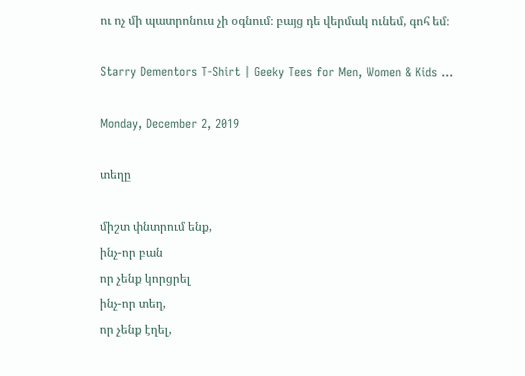ու ոչ մի պատրոնուս չի օգնում։ բայց դե վերմակ ունեմ, գոհ եմ։

Starry Dementors T-Shirt | Geeky Tees for Men, Women & Kids ...

Monday, December 2, 2019

տեղը

միշտ փնտրում ենք,
ինչ-որ բան
որ չենք կորցրել
ինչ-որ տեղ,
որ չենք էղել,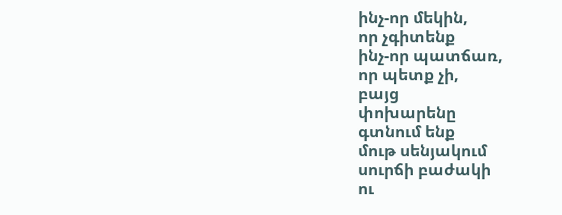ինչ-որ մեկին,
որ չգիտենք
ինչ-որ պատճառ,
որ պետք չի,
բայց
փոխարենը
գտնում ենք
մութ սենյակում
սուրճի բաժակի
ու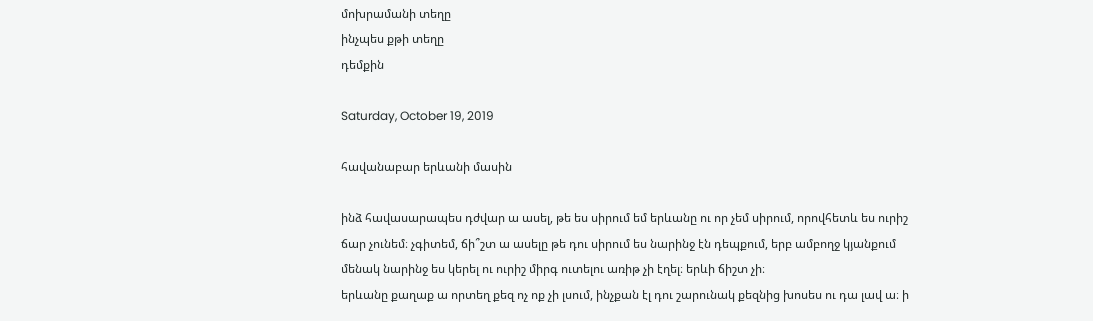մոխրամանի տեղը
ինչպես քթի տեղը
դեմքին

Saturday, October 19, 2019

հավանաբար երևանի մասին

ինձ հավասարապես դժվար ա ասել, թե ես սիրում եմ երևանը ու որ չեմ սիրում, որովհետև ես ուրիշ ճար չունեմ։ չգիտեմ, ճի՞շտ ա ասելը թե դու սիրում ես նարինջ էն դեպքում, երբ ամբողջ կյանքում մենակ նարինջ ես կերել ու ուրիշ միրգ ուտելու առիթ չի էղել։ երևի ճիշտ չի։
երևանը քաղաք ա որտեղ քեզ ոչ ոք չի լսում, ինչքան էլ դու շարունակ քեզնից խոսես ու դա լավ ա։ ի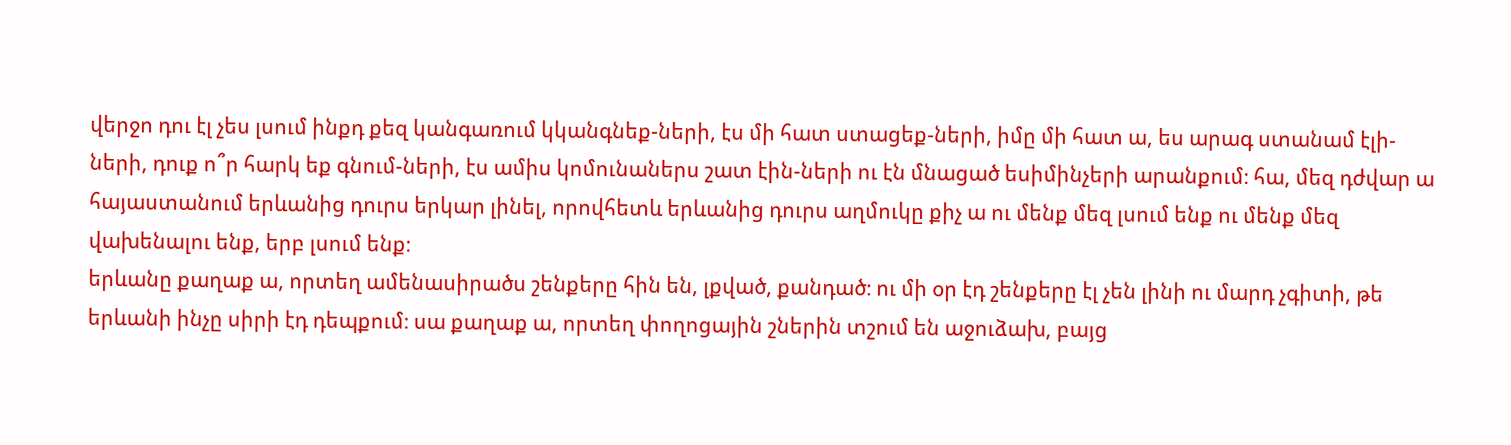վերջո դու էլ չես լսում ինքդ քեզ կանգառում կկանգնեք-ների, էս մի հատ ստացեք-ների, իմը մի հատ ա, ես արագ ստանամ էլի-ների, դուք ո՞ր հարկ եք գնում-ների, էս ամիս կոմունաներս շատ էին-ների ու էն մնացած եսիմինչերի արանքում։ հա, մեզ դժվար ա հայաստանում երևանից դուրս երկար լինել, որովհետև երևանից դուրս աղմուկը քիչ ա ու մենք մեզ լսում ենք ու մենք մեզ վախենալու ենք, երբ լսում ենք։
երևանը քաղաք ա, որտեղ ամենասիրածս շենքերը հին են, լքված, քանդած։ ու մի օր էդ շենքերը էլ չեն լինի ու մարդ չգիտի, թե երևանի ինչը սիրի էդ դեպքում։ սա քաղաք ա, որտեղ փողոցային շներին տշում են աջուձախ, բայց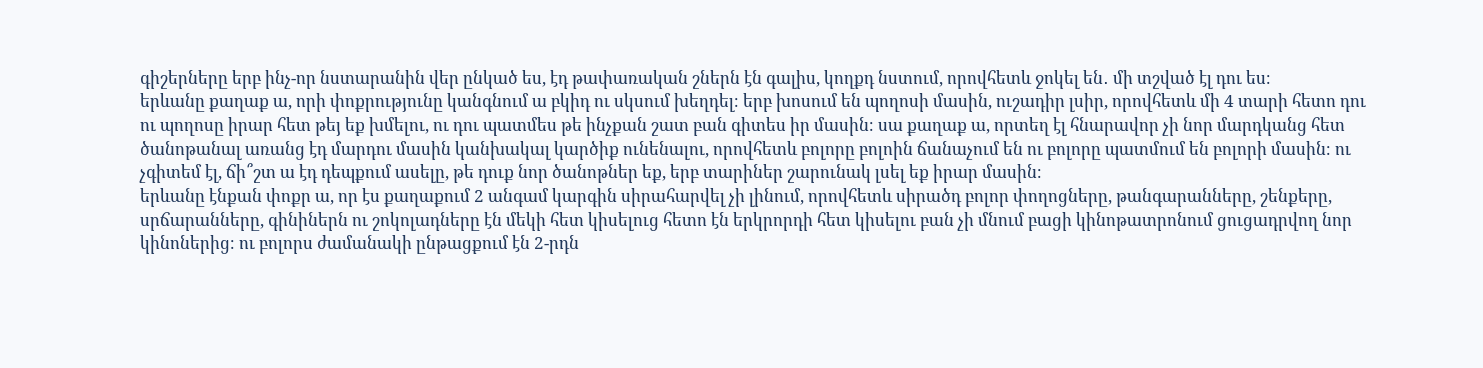գիշերները երբ ինչ-որ նստարանին վեր ընկած ես, էդ թափառական շներն էն գալիս, կողքդ նստում, որովհետև ջոկել են․ մի տշված էլ դու ես։
երևանը քաղաք ա, որի փոքրությունը կանգնում ա բկիդ ու սկսում խեղդել։ երբ խոսում են պողոսի մասին, ուշադիր լսիր, որովհետև մի 4 տարի հետո դու ու պողոսը իրար հետ թեյ եք խմելու, ու դու պատմես թե ինչքան շատ բան գիտես իր մասին։ սա քաղաք ա, որտեղ էլ հնարավոր չի նոր մարդկանց հետ ծանոթանալ առանց էդ մարդու մասին կանխակալ կարծիք ունենալու, որովհետև բոլորը բոլոին ճանաչում են ու բոլորը պատմում են բոլորի մասին։ ու չգիտեմ էլ, ճի՞շտ ա էդ դեպքում ասելը, թե դուք նոր ծանոթներ եք, երբ տարիներ շարունակ լսել եք իրար մասին։
երևանը էնքան փոքր ա, որ էս քաղաքում 2 անգամ կարգին սիրահարվել չի լինում, որովհետև սիրածդ բոլոր փողոցները, թանգարանները, շենքերը, սրճարանները, գինիներն ու շոկոլադները էն մեկի հետ կիսելուց հետո էն երկրորդի հետ կիսելու բան չի մնում բացի կինոթատրոնում ցուցադրվող նոր կինոներից։ ու բոլորս ժամանակի ընթացքում էն 2-րդն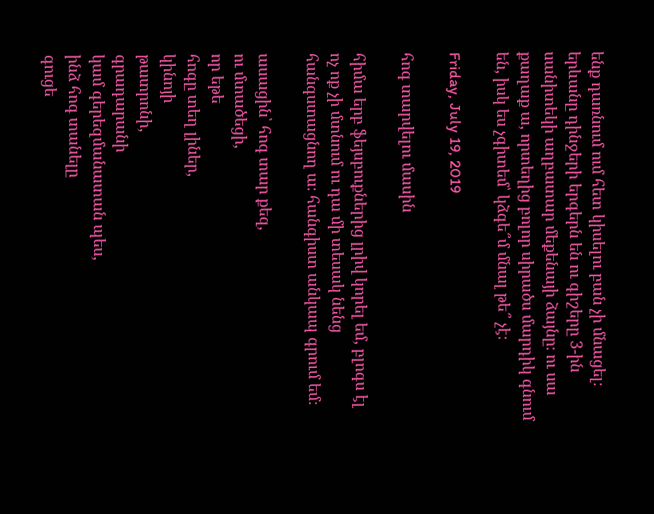ենք դառնում ում հետ կիսելու բան չի մնացել։
երևանը դինջերի երգերն են ու գիշերը 3-ին սանիտեկի աղբատար մեքենայի ձայնը։ ու սա քաղաք ա, որտեղից բոլոր սիրածս մարդիկ գնում են, իսկ ես չգիտեմ՝ կձգե՞մ մնալ թե՞ չէ։

Friday, July 19, 2019

հոգ տարվելու մասին

հիմա երբ ֆեյսբուքներից լրիվ կորել եմ, բլոգս էլ ոչ ոք չի մտնում ու դա մի տեսակ նենց հանգստացնող ա։ հանգիստ անկապ գրում եմ։

ասացին՝ հոգ տար քեզ,
ու մտածեցի,
որ եթե
հոգը տեղ լիներ,
կինոյի
թատրոնի,
գրադարանի
կամ գերեզմանատան պես,
ինձ հոգ տանելը
գուցե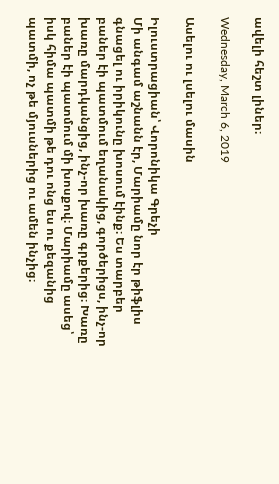ավելի հեշտ լիներ։

Wednesday, March 6, 2019

Ասելու ու լսելու մասին

Իլուստրացիան՝ Վորոնիկա Գրեչի
Մի անգամ աշնանն էր, Մարիամը նոր էր թիֆլիս գնացել ու իրիկունը խոսում էինք։ Ես տարբեր բաներ էի պատմում եղանակից, գործերիցս, ինչ-որ խառը մարդկանցից, ինչ-որ խառը գրքերից։ Խառը բաներ էի պատմում մի խոսքով։ Մարիամը ասեց՝ իսկ հիմա պատմի թե դու ոնց ես ու քեզանից պատմի, ոչ թե մյուսներից ու ամեն ինչից։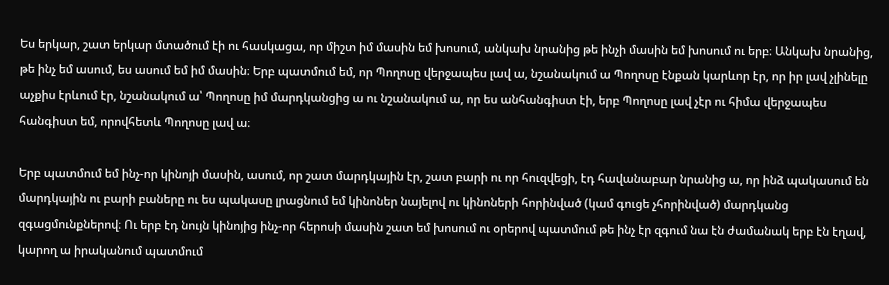Ես երկար, շատ երկար մտածում էի ու հասկացա, որ միշտ իմ մասին եմ խոսում, անկախ նրանից թե ինչի մասին եմ խոսում ու երբ։ Անկախ նրանից, թե ինչ եմ ասում, ես ասում եմ իմ մասին։ Երբ պատմում եմ, որ Պողոսը վերջապես լավ ա, նշանակում ա Պողոսը էնքան կարևոր էր, որ իր լավ չլինելը աչքիս էրևում էր, նշանակում ա՝ Պողոսը իմ մարդկանցից ա ու նշանակում ա, որ ես անհանգիստ էի, երբ Պողոսը լավ չէր ու հիմա վերջապես հանգիստ եմ, որովհետև Պողոսը լավ ա։

Երբ պատմում եմ ինչ-որ կինոյի մասին, ասում, որ շատ մարդկային էր, շատ բարի ու որ հուզվեցի, էդ հավանաբար նրանից ա, որ ինձ պակասում են մարդկային ու բարի բաները ու ես պակասը լրացնում եմ կինոներ նայելով ու կինոների հորինված (կամ գուցե չհորինված) մարդկանց զգացմունքներով։ Ու երբ էդ նույն կինոյից ինչ-որ հերոսի մասին շատ եմ խոսում ու օրերով պատմում թե ինչ էր զգում նա էն ժամանակ երբ էն էղավ, կարող ա իրականում պատմում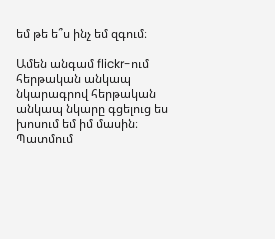եմ թե ե՞ս ինչ եմ զգում։

Ամեն անգամ flickr-ում հերթական անկապ նկարագրով հերթական անկապ նկարը գցելուց ես խոսում եմ իմ մասին։ Պատմում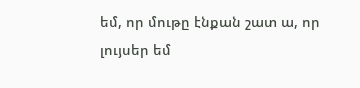եմ, որ մութը էնքան շատ ա, որ լույսեր եմ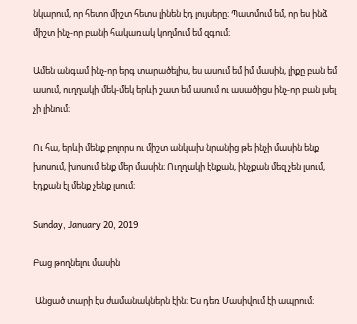նկարում, որ հետո միշտ հետս լինեն էդ լույսերը։ Պատմում եմ, որ ես ինձ միշտ ինչ-որ բանի հակառակ կողմում եմ զգում։

Ամեն անգամ ինչ-որ երգ տարածելիս, ես ասում եմ իմ մասին, լիքը բան եմ ասում, ուղղակի մեկ-մեկ երևի շատ եմ ասում ու ասածիցս ինչ-որ բան լսել չի լինում։

Ու հա, երևի մենք բոլորս ու միշտ անկախ նրանից թե ինչի մասին ենք խոսում, խոսում ենք մեր մասին։ Ուղղակի էնքան, ինչքան մեզ չեն լսում, էդքան էլ մենք չենք լսում։

Sunday, January 20, 2019

Բաց թողնելու մասին

 Անցած տարի էս ժամանակներն էին։ Ես դեռ Մասիվում էի ապրում։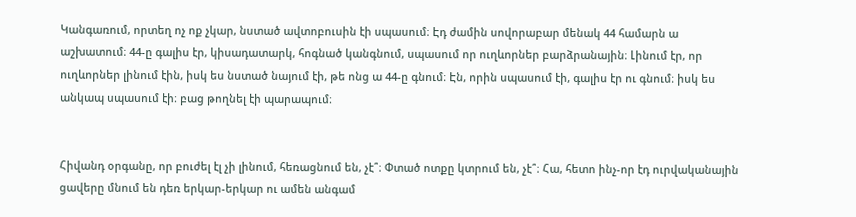Կանգառում, որտեղ ոչ ոք չկար, նստած ավտոբուսին էի սպասում։ Էդ ժամին սովորաբար մենակ 44 համարն ա աշխատում։ 44-ը գալիս էր, կիսադատարկ, հոգնած կանգնում, սպասում որ ուղևորներ բարձրանային։ Լինում էր, որ ուղևորներ լինում էին, իսկ ես նստած նայում էի, թե ոնց ա 44-ը գնում։ Էն, որին սպասում էի, գալիս էր ու գնում։ իսկ ես անկապ սպասում էի։ բաց թողնել էի պարապում։


Հիվանդ օրգանը, որ բուժել էլ չի լինում, հեռացնում են, չէ՞։ Փտած ոտքը կտրում են, չէ՞։ Հա, հետո ինչ-որ էդ ուրվականային ցավերը մնում են դեռ երկար-երկար ու ամեն անգամ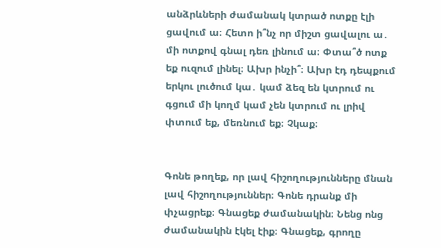անձրևների ժամանակ կտրած ոտքը էլի ցավում ա։ Հետո ի՞նչ որ միշտ ցավալու ա․ մի ոտքով գնալ դեռ լինում ա։ Փտա՞ծ ոտք եք ուզում լինել։ Ախր ինչի՞։ Ախր էդ դեպքում երկու լուծում կա․ կամ ձեզ են կտրում ու գցում մի կողմ կամ չեն կտրում ու լրիվ փտում եք, մեռնում եք։ Չկաք։


Գոնե թողեք, որ լավ հիշողությունները մնան լավ հիշողություններ։ Գոնե դրանք մի փչացրեք։ Գնացեք ժամանակին։ Նենց ոնց ժամանակին էկել էիք։ Գնացեք, գրողը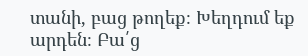տանի, բաց թողեք։ Խեղդում եք արդեն։ Բա՛ց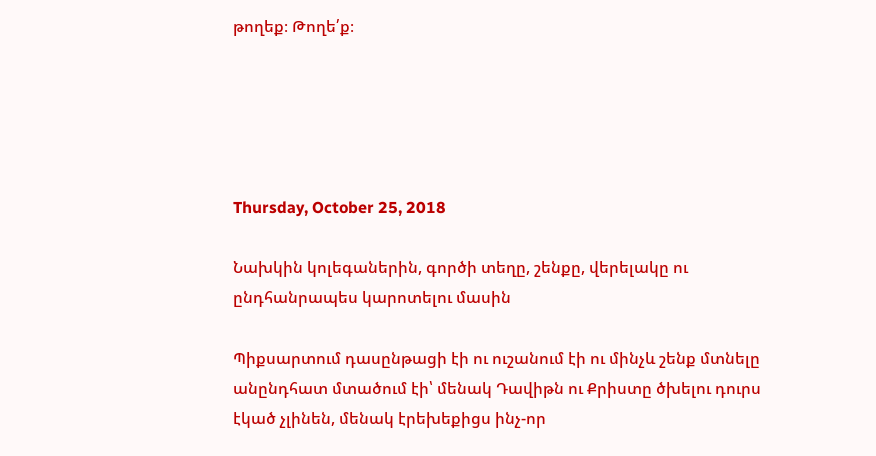թողեք։ Թողե՛ք։





Thursday, October 25, 2018

Նախկին կոլեգաներին, գործի տեղը, շենքը, վերելակը ու ընդհանրապես կարոտելու մասին

Պիքսարտում դասընթացի էի ու ուշանում էի ու մինչև շենք մտնելը անընդհատ մտածում էի՝ մենակ Դավիթն ու Քրիստը ծխելու դուրս էկած չլինեն, մենակ էրեխեքիցս ինչ-որ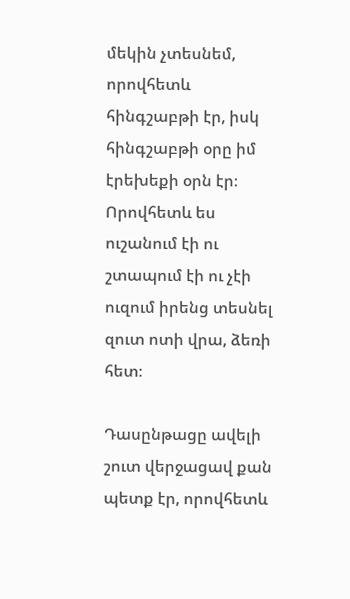մեկին չտեսնեմ, որովհետև հինգշաբթի էր, իսկ հինգշաբթի օրը իմ էրեխեքի օրն էր։ Որովհետև ես ուշանում էի ու շտապում էի ու չէի ուզում իրենց տեսնել զուտ ոտի վրա, ձեռի հետ։

Դասընթացը ավելի շուտ վերջացավ քան պետք էր, որովհետև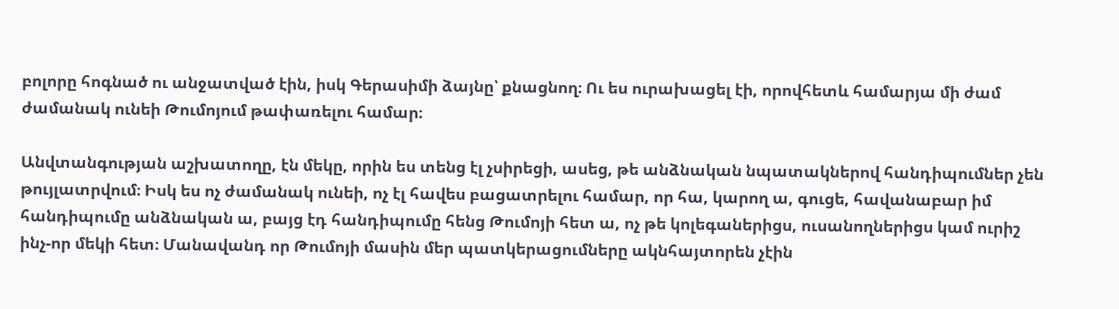բոլորը հոգնած ու անջատված էին, իսկ Գերասիմի ձայնը՝ քնացնող։ Ու ես ուրախացել էի, որովհետև համարյա մի ժամ ժամանակ ունեի Թումոյում թափառելու համար։

Անվտանգության աշխատողը, էն մեկը, որին ես տենց էլ չսիրեցի, ասեց, թե անձնական նպատակներով հանդիպումներ չեն թույլատրվում։ Իսկ ես ոչ ժամանակ ունեի, ոչ էլ հավես բացատրելու համար, որ հա, կարող ա, գուցե, հավանաբար իմ հանդիպումը անձնական ա, բայց էդ հանդիպումը հենց Թումոյի հետ ա, ոչ թե կոլեգաներիցս, ուսանողներիցս կամ ուրիշ ինչ-որ մեկի հետ։ Մանավանդ որ Թումոյի մասին մեր պատկերացումները ակնհայտորեն չէին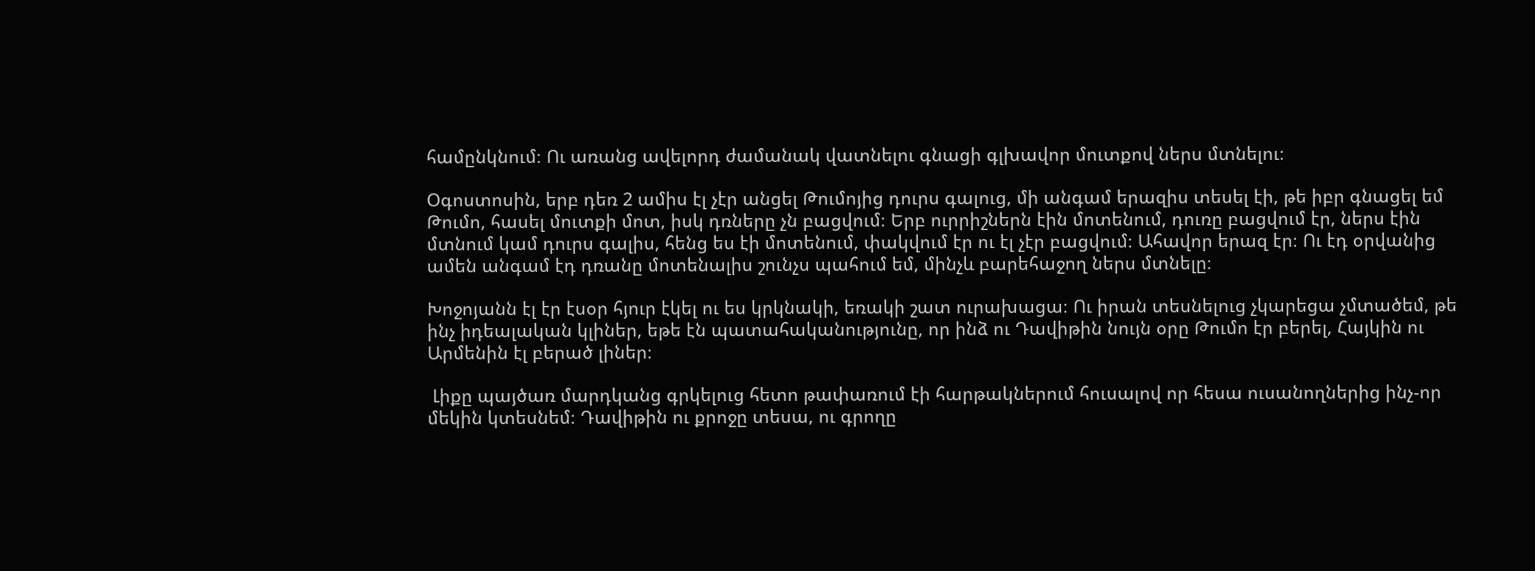համընկնում։ Ու առանց ավելորդ ժամանակ վատնելու գնացի գլխավոր մուտքով ներս մտնելու։

Օգոստոսին, երբ դեռ 2 ամիս էլ չէր անցել Թումոյից դուրս գալուց, մի անգամ երազիս տեսել էի, թե իբր գնացել եմ Թումո, հասել մուտքի մոտ, իսկ դռները չն բացվում։ Երբ ուրրիշներն էին մոտենում, դուռը բացվում էր, ներս էին մտնում կամ դուրս գալիս, հենց ես էի մոտենում, փակվում էր ու էլ չէր բացվում։ Ահավոր երազ էր։ Ու էդ օրվանից ամեն անգամ էդ դռանը մոտենալիս շունչս պահում եմ, մինչև բարեհաջող ներս մտնելը։

Խոջոյանն էլ էր էսօր հյուր էկել ու ես կրկնակի, եռակի շատ ուրախացա։ Ու իրան տեսնելուց չկարեցա չմտածեմ, թե ինչ իդեալական կլիներ, եթե էն պատահականությունը, որ ինձ ու Դավիթին նույն օրը Թումո էր բերել, Հայկին ու Արմենին էլ բերած լիներ։

 Լիքը պայծառ մարդկանց գրկելուց հետո թափառում էի հարթակներում հուսալով որ հեսա ուսանողներից ինչ-որ մեկին կտեսնեմ։ Դավիթին ու քրոջը տեսա, ու գրողը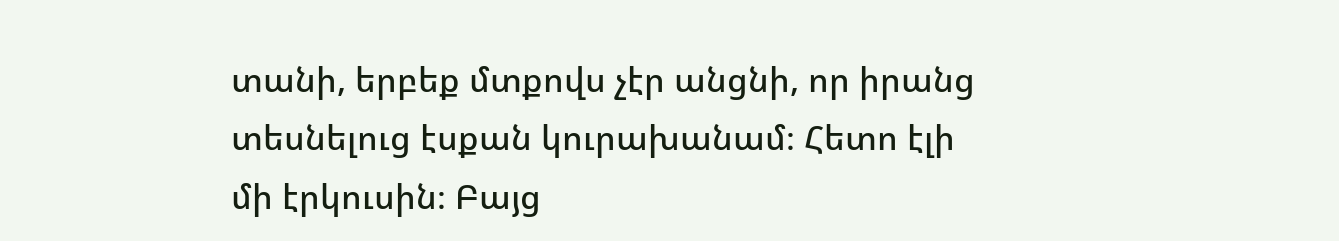տանի, երբեք մտքովս չէր անցնի, որ իրանց տեսնելուց էսքան կուրախանամ։ Հետո էլի մի էրկուսին։ Բայց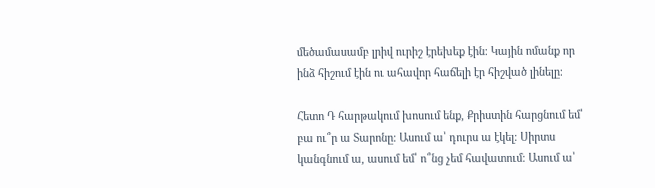մեծամասամբ լրիվ ուրիշ էրեխեք էին։ Կային ոմանք որ ինձ հիշում էին ու ահավոր հաճելի էր հիշված լինելը։

Հետո Դ հարթակում խոսում ենք, Քրիստին հարցնում եմ՝ բա ու՞ր ա Տարոնը։ Ասում ա՝ դուրս ա էկել։ Սիրտս կանգնում ա, ասում եմ՝ ո՞նց չեմ հավատում։ Ասում ա՝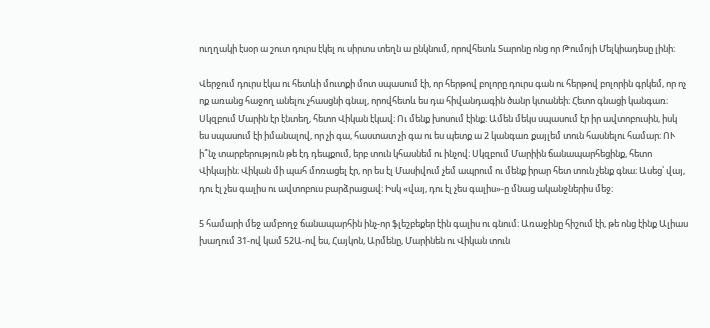ուղղակի էսօր ա շուտ դուրս էկել ու սիրտս տեղն ա ընկնում, որովհետև Տարոնը ոնց որ Թումոյի Մելկիադեսը լինի։

Վերջում դուրս էկա ու հետևի մուտքի մոտ սպասում էի, որ հերթով բոլորը դուրս գան ու հերթով բոլորին գրկեմ, որ ոչ ոք առանց հաջող անելու չհասցնի գնալ, որովհետև ես դա հիվանդագին ծանր կտանեի։ Հետո գնացի կանգառ։ Սկզբում Մարին էր էնտեղ, հետո Վիկան էկավ։ Ու մենք խոսում էինք։ Ամեն մեկս սպասում էր իր ավտոբուսին, իսկ ես սպասում էի իմանալով, որ չի գա, հաստատ չի գա ու ես պետք ա 2 կանգառ քայլեմ տուն հասնելու համար։ ՈՒ ի՞նչ տարբերություն թե էդ դեպքում, երբ տուն կհասնեմ ու ինչով։ Սկզբում Մարիին ճանապարհեցինք, հետո Վիկային։ Վիկան մի պահ մոռացել էր, որ ես էլ Մասիվում չեմ ապրում ու մենք իրար հետ տուն չենք գնա։ Ասեց՝ վայ, դու էլ չես գալիս ու ավտոբուս բարձրացավ։ Իսկ «վայ, դու էլ չես գալիս»-ը մնաց ականջներիս մեջ։

5 համարի մեջ ամբողջ ճանապարհին ինչ-որ ֆլեշբեքեր էին գալիս ու գնում։ Առաջինը հիշում էի, թե ոնց էինք Ալիաս խաղում 31-ով կամ 52Ա-ով ես, Հայկոն, Արմենը, Մարինեն ու Վիկան տուն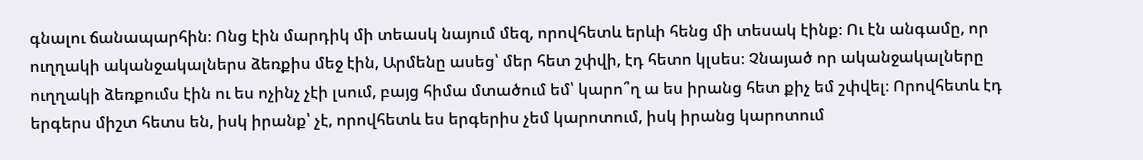գնալու ճանապարհին։ Ոնց էին մարդիկ մի տեասկ նայում մեզ, որովհետև երևի հենց մի տեսակ էինք։ Ու էն անգամը, որ ուղղակի ականջակալներս ձեռքիս մեջ էին, Արմենը ասեց՝ մեր հետ շփվի, էդ հետո կլսես։ Չնայած որ ականջակալները ուղղակի ձեռքումս էին ու ես ոչինչ չէի լսում, բայց հիմա մտածում եմ՝ կարո՞ղ ա ես իրանց հետ քիչ եմ շփվել։ Որովհետև էդ երգերս միշտ հետս են, իսկ իրանք՝ չէ, որովհետև ես երգերիս չեմ կարոտում, իսկ իրանց կարոտում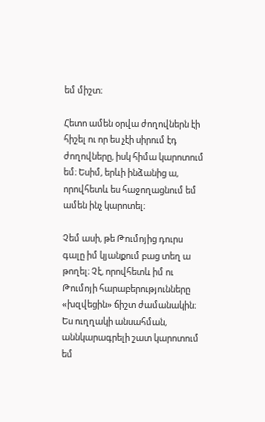եմ միշտ։

Հետո ամեն օրվա ժողովներն էի հիշել ու որ ես չէի սիրում էդ ժողովները, իսկ հիմա կարոտում եմ։ Եսիմ, երևի ինձանից ա, որովհետև ես հաջողացնում եմ ամեն ինչ կարոտել։

Չեմ ասի, թե Թումոյից դուրս գալը իմ կյանքում բաց տեղ ա թողել։ Չէ, որովհետև իմ ու Թումոյի հարաբերությունները «խզվեցին» ճիշտ ժամանակին։ Ես ուղղակի անսահման, աննկարագրելի շատ կարոտում եմ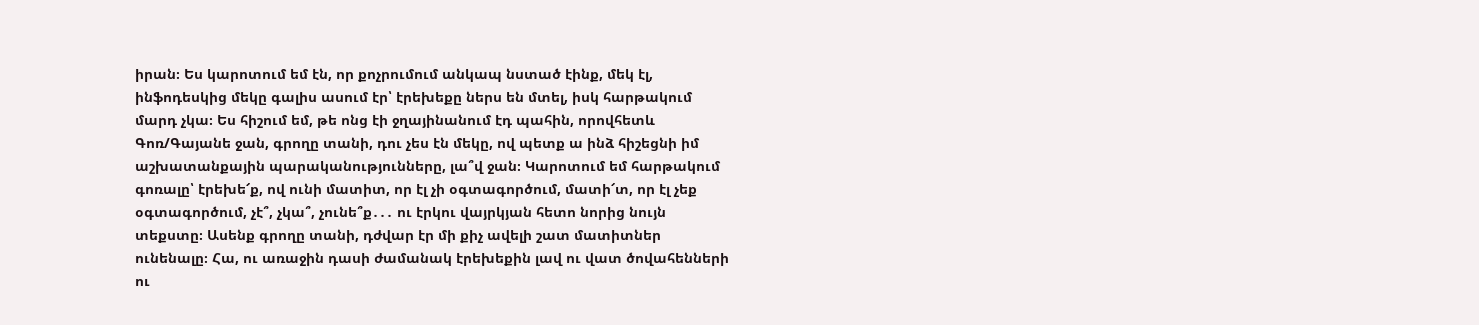իրան։ Ես կարոտում եմ էն, որ քոչրումում անկապ նստած էինք, մեկ էլ, ինֆոդեսկից մեկը գալիս ասում էր՝ էրեխեքը ներս են մտել, իսկ հարթակում մարդ չկա։ Ես հիշում եմ, թե ոնց էի ջղայինանում էդ պահին, որովհետև Գոռ/Գայանե ջան, գրողը տանի, դու չես էն մեկը, ով պետք ա ինձ հիշեցնի իմ աշխատանքային պարականությունները, լա՞վ ջան։ Կարոտում եմ հարթակում գոռալը՝ էրեխե՜ք, ով ունի մատիտ, որ էլ չի օգտագործում, մատի՜տ, որ էլ չեք օգտագործում, չէ՞, չկա՞, չունե՞ք․․․ ու էրկու վայրկյան հետո նորից նույն տեքստը։ Ասենք գրողը տանի, դժվար էր մի քիչ ավելի շատ մատիտներ ունենալը։ Հա, ու առաջին դասի ժամանակ էրեխեքին լավ ու վատ ծովահենների ու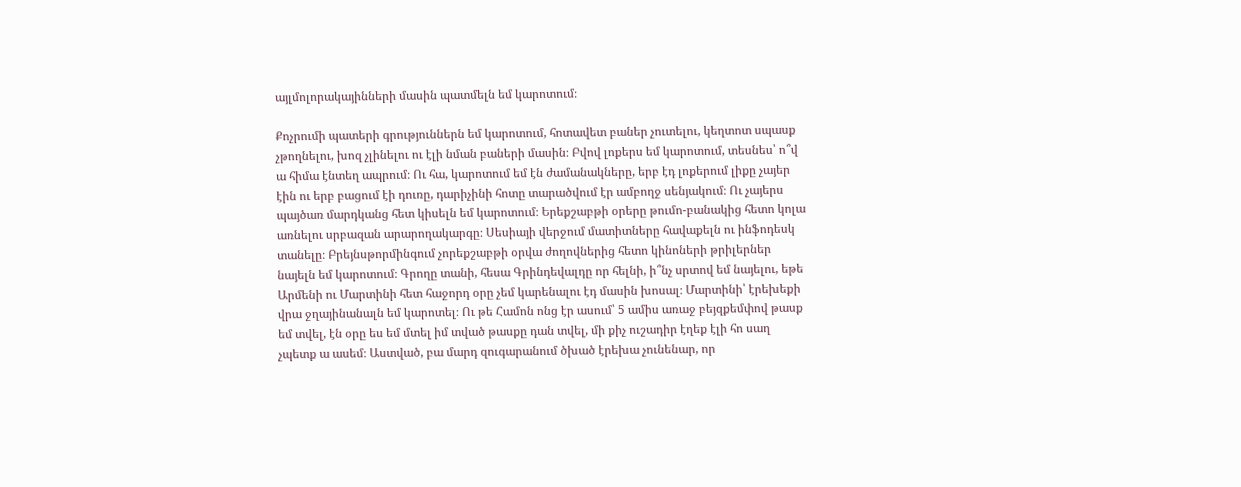այլմոլորակայինների մասին պատմելն եմ կարոտում։

Քոչրումի պատերի գրություններն եմ կարոտում, հոտավետ բաներ չուտելու, կեղտոտ սպասք չթողնելու, խոզ չլինելու ու էլի նման բաների մասին։ Բվով լոքերս եմ կարոտում, տեսնես՝ ո՞վ ա հիմա էնտեղ ապրում։ Ու հա, կարոտում եմ էն ժամանակները, երբ էդ լոքերում լիքը չայեր էին ու երբ բացում էի դուռը, դարիչինի հոտը տարածվում էր ամբողջ սենյակում։ Ու չայերս պայծառ մարդկանց հետ կիսելն եմ կարոտում։ Երեքշաբթի օրերը թումո-բանակից հետո կոլա առնելու սրբազան արարողակարգը։ Սեսիայի վերջում մատիտները հավաքելն ու ինֆոդեսկ տանելը։ Բրեյնսթորմինգում չորեքշաբթի օրվա ժողովներից հետո կինոների թրիլերներ նայելն եմ կարոտում։ Գրողը տանի, հեսա Գրինդեվալդը որ հելնի, ի՞նչ սրտով եմ նայելու, եթե Արմենի ու Մարտինի հետ հաջորդ օրը չեմ կարենալու էդ մասին խոսալ։ Մարտինի՝ էրեխեքի վրա ջղայինանալն եմ կարոտել։ Ու թե Համոն ոնց էր ասում՝ 5 ամիս առաջ բեյզքեմփով թասք եմ տվել, էն օրը ես եմ մտել իմ տված թասքը դան տվել, մի քիչ ուշադիր էղեք էլի հո սաղ չպետք ա ասեմ։ Աստված, բա մարդ զուգարանում ծխած էրեխա չունենար, որ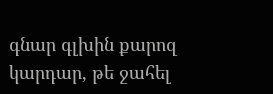գնար գլխին քարոզ կարդար, թե ջահել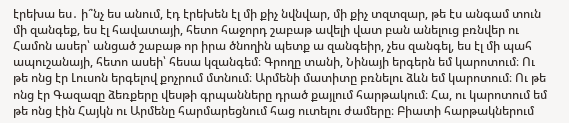էրեխա ես․ ի՞նչ ես անում, էդ էրեխեն էլ մի քիչ նվնվար, մի քիչ տզտզար, թե էս անգամ տուն մի զանգեք, ես էլ հավատայի, հետո հաջորդ շաբաթ ավելի վատ բան անելուց բռնվեր ու Համոն ասեր՝ անցած շաբաթ որ իրա ծնողին պետք ա զանգեիր, չես զանգել, ես էլ մի պահ ապուշանայի, հետո ասեի՝ հեսա կզանգեմ։ Գրողը տանի, Նինայի երգերն եմ կարոտում։ Ու թե ոնց էր Լուսոն երգելով քոչրում մտնում։ Արմենի մատիտը բռնելու ձևն եմ կարոտում։ Ու թե ոնց էր Գազազը ձեռքերը վեսթի գրպանները դրած քայլում հարթակում։ Հա, ու կարոտում եմ թե ոնց էին Հայկն ու Արմենը հարմարեցնում հաց ուտելու ժամերը։ Բիատի հարթակներում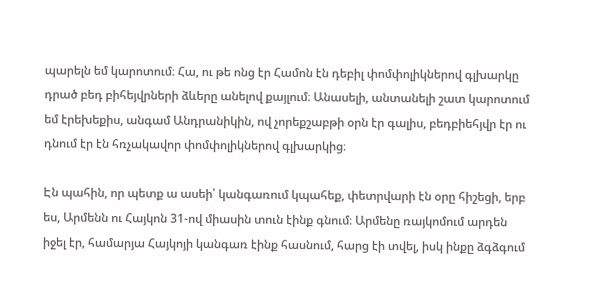պարելն եմ կարոտում։ Հա, ու թե ոնց էր Համոն էն դեբիլ փոմփոլիկներով գլխարկը դրած բեդ բիհեյվրների ձևերը անելով քայլում։ Անասելի, անտանելի շատ կարոտում եմ էրեխեքիս, անգամ Անդրանիկին, ով չորեքշաբթի օրն էր գալիս, բեդբիեհյվր էր ու դնում էր էն հռչակավոր փոմփոլիկներով գլխարկից։

Էն պահին, որ պետք ա ասեի՝ կանգառում կպահեք, փետրվարի էն օրը հիշեցի, երբ ես, Արմենն ու Հայկոն 31-ով միասին տուն էինք գնում։ Արմենը ռայկոմում արդեն իջել էր, համարյա Հայկոյի կանգառ էինք հասնում, հարց էի տվել, իսկ ինքը ձգձգում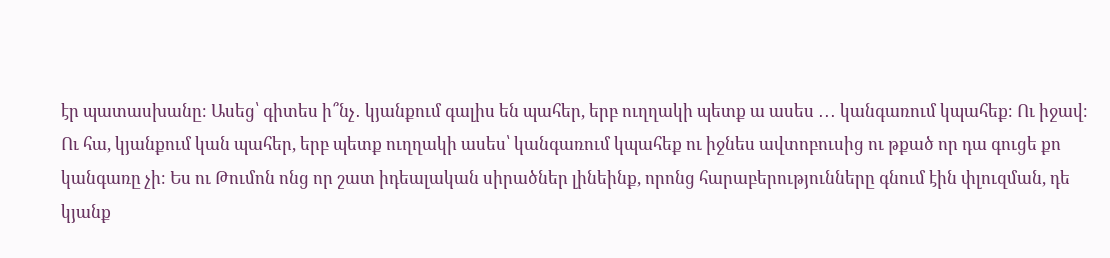էր պատասխանը։ Ասեց՝ գիտես ի՞նչ․ կյանքում գալիս են պահեր, երբ ուղղակի պետք ա ասես ․․․ կանգառում կպահեք։ Ու իջավ։ Ու հա, կյանքում կան պահեր, երբ պետք ուղղակի ասես՝ կանգառում կպահեք ու իջնես ավտոբուսից ու թքած որ դա գուցե քո կանգառը չի։ Ես ու Թումոն ոնց որ շատ իդեալական սիրածներ լինեինք, որոնց հարաբերությունները գնում էին փլուզման, դե կյանք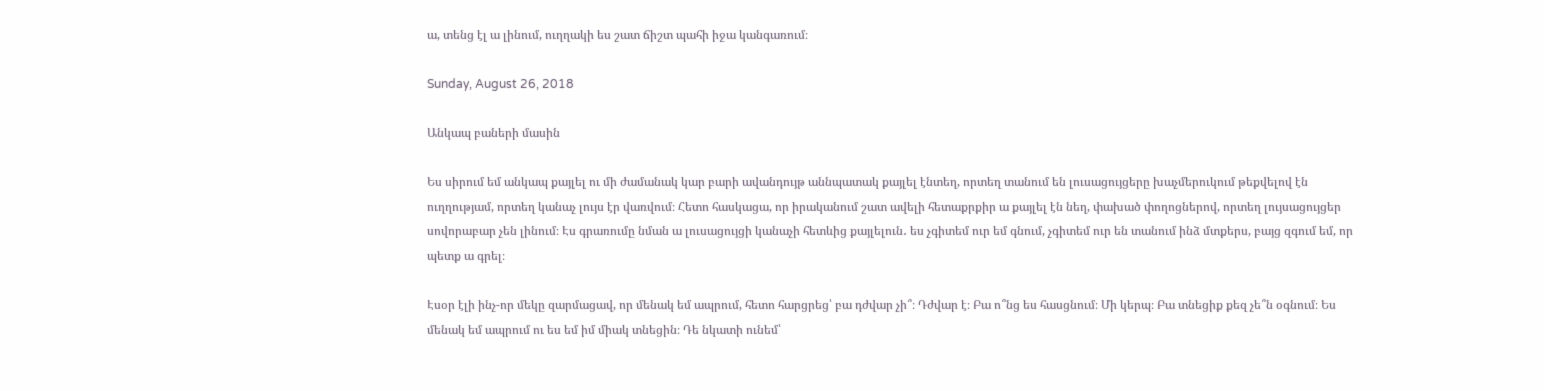ա, տենց էլ ա լինում, ուղղակի ես շատ ճիշտ պահի իջա կանգառում։

Sunday, August 26, 2018

Անկապ բաների մասին

Ես սիրում եմ անկապ քայլել ու մի ժամանակ կար բարի ավանդույթ աննպատակ քայլել էնտեղ, որտեղ տանում են լուսացույցերը խաչմերուկում թեքվելով էն ուղղությամ, որտեղ կանաչ լույս էր վառվում։ Հետո հասկացա, որ իրականում շատ ավելի հետաքրքիր ա քայլել էն նեղ, փախած փողոցներով, որտեղ լույսացույցեր սովորաբար չեն լինում։ Էս գրառումը նման ա լուսացույցի կանաչի հետևից քայլելուն․ ես չգիտեմ ուր եմ գնում, չգիտեմ ուր են տանում ինձ մտքերս, բայց զգում եմ, որ պետք ա գրել։

Էսօր էլի ինչ-որ մեկը զարմացավ, որ մենակ եմ ապրում, հետո հարցրեց՝ բա դժվար չի՞։ Դժվար է։ Բա ո՞նց ես հասցնում։ Մի կերպ։ Բա տնեցիք քեզ չե՞ն օգնում։ Ես մենակ եմ ապրում ու ես եմ իմ միակ տնեցին։ Դե նկատի ունեմ՝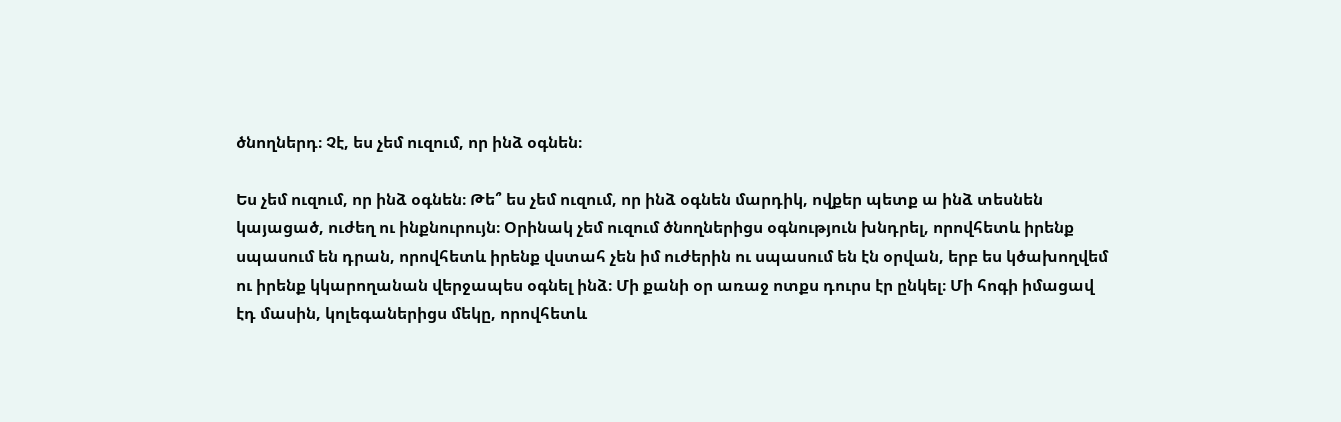ծնողներդ։ Չէ, ես չեմ ուզում, որ ինձ օգնեն։

Ես չեմ ուզում, որ ինձ օգնեն։ Թե՞ ես չեմ ուզում, որ ինձ օգնեն մարդիկ, ովքեր պետք ա ինձ տեսնեն կայացած, ուժեղ ու ինքնուրույն։ Օրինակ չեմ ուզում ծնողներիցս օգնություն խնդրել, որովհետև իրենք սպասում են դրան, որովհետև իրենք վստահ չեն իմ ուժերին ու սպասում են էն օրվան, երբ ես կծախողվեմ ու իրենք կկարողանան վերջապես օգնել ինձ։ Մի քանի օր առաջ ոտքս դուրս էր ընկել։ Մի հոգի իմացավ էդ մասին, կոլեգաներիցս մեկը, որովհետև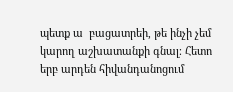պետք ա  բացատրեի, թե ինչի չեմ կարող աշխատանքի գնալ։ Հետո երբ արդեն հիվանդանոցում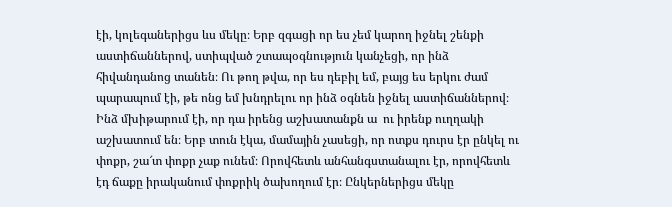էի, կոլեգաներիցս ևս մեկը։ Երբ զգացի որ ես չեմ կարող իջնել շենքի աստիճաններով, ստիպված շտապօգնություն կանչեցի, որ ինձ հիվանդանոց տանեն։ Ու թող թվա, որ ես դեբիլ եմ, բայց ես երկու ժամ պարապում էի, թե ոնց եմ խնդրելու որ ինձ օգնեն իջնել աստիճաններով։ Ինձ մխիթարում էի, որ դա իրենց աշխատանքն ա  ու իրենք ուղղակի աշխատում են։ Երբ տուն էկա, մամային չասեցի, որ ոտքս դուրս էր ընկել ու փոքր, շա՜տ փոքր չաք ունեմ։ Որովհետև անհանգստանալու էր, որովհետև էդ ճաքը իրականում փոքրիկ ծախողում էր։ Ընկերներիցս մեկը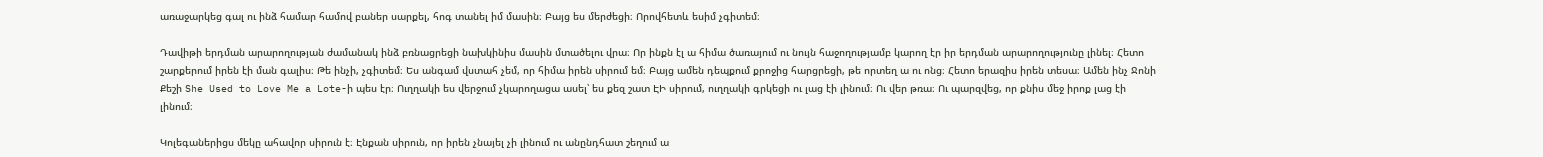առաջարկեց գալ ու ինձ համար համով բաներ սարքել, հոգ տանել իմ մասին։ Բայց ես մերժեցի։ Որովհետև եսիմ չգիտեմ։

Դավիթի երդման արարողության ժամանակ ինձ բռնացրեցի նախկինիս մասին մտածելու վրա։ Որ ինքն էլ ա հիմա ծառայում ու նույն հաջողությամբ կարող էր իր երդման արարողությունը լինել։ Հետո շարքերում իրեն էի ման գալիս։ Թե ինչի, չգիտեմ։ Ես անգամ վստահ չեմ, որ հիմա իրեն սիրում եմ։ Բայց ամեն դեպքում քրոջից հարցրեցի, թե որտեղ ա ու ոնց։ Հետո երազիս իրեն տեսա։ Ամեն ինչ Ջոնի Քեշի She Used to Love Me a Lote-ի պես էր։ Ուղղակի ես վերջում չկարողացա ասել՝ ես քեզ շատ ԷԻ սիրում, ուղղակի գրկեցի ու լաց էի լինում։ Ու վեր թռա։ Ու պարզվեց, որ քնիս մեջ իրոք լաց էի լինում։

Կոլեգաներիցս մեկը ահավոր սիրուն է։ Էնքան սիրուն, որ իրեն չնայել չի լինում ու անընդհատ շեղում ա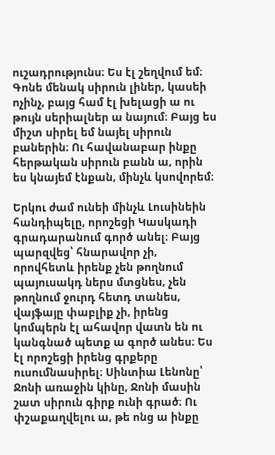ուշադրությունս։ Ես էլ շեղվում եմ։ Գոնե մենակ սիրուն լիներ, կասեի ոչինչ, բայց համ էլ խելացի ա ու թույն սերիալներ ա նայում։ Բայց ես միշտ սիրել եմ նայել սիրուն բաներին։ Ու հավանաբար ինքը հերթական սիրուն բանն ա, որին ես կնայեմ էնքան, մինչև կսովորեմ։

Երկու ժամ ունեի մինչև Լուսինեին հանդիպելը, որոշեցի Կասկադի գրադարանում գործ անել։ Բայց պարզվեց՝ հնարավոր չի, որովհետև իրենք չեն թողնում պայուսակդ ներս մտցնես, չեն թողնում ջուրդ հետդ տանես, վայֆայը փաբլիք չի, իրենց կոմպերն էլ ահավոր վատն են ու կանգնած պետք ա գործ անես։ Ես էլ որոշեցի իրենց գրքերը ուսումնասիրել։ Սինտիա Լենոնը՝ Ջոնի առաջին կինը, Ջոնի մասին շատ սիրուն գիրք ունի գրած։ Ու փշաքաղվելու ա, թե ոնց ա ինքը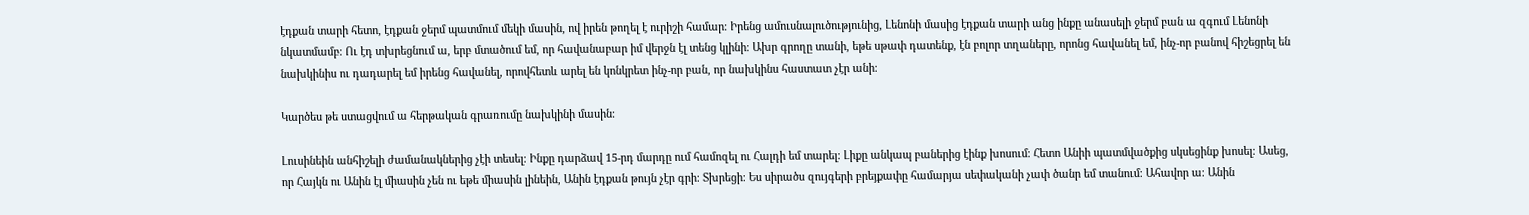էդքան տարի հետո, էդքան ջերմ պատմում մեկի մասին, ով իրեն թողել է ուրիշի համար։ Իրենց ամուսնալուծությունից, Լենոնի մասից էդքան տարի անց ինքը անասելի ջերմ բան ա զգում Լենոնի նկատմամբ։ Ու էդ տխրեցնում ա, երբ մտածում եմ, որ հավանաբար իմ վերջն էլ տենց կլինի։ Ախր գրողը տանի, եթե սթափ դատենք, էն բոլոր տղաները, որոնց հավանել եմ, ինչ-որ բանով հիշեցրել են նախկինիս ու դադարել եմ իրենց հավանել, որովհետև արել են կոնկրետ ինչ-որ բան, որ նախկինս հաստատ չէր անի։

Կարծես թե ստացվում ա հերթական գրառումը նախկինի մասին։

Լուսինեին անհիշելի ժամանակներից չէի տեսել։ Ինքը դարձավ 15-րդ մարդը ում համոզել ու Հալդի եմ տարել։ Լիքը անկապ բաներից էինք խոսում։ Հետո Անիի պատմվածքից սկսեցինք խոսել։ Ասեց, որ Հայկն ու Անին էլ միասին չեն ու եթե միասին լինեին, Անին էդքան թույն չէր գրի։ Տխրեցի։ Ես սիրածս զույգերի բրեյքափը համարյա սեփականի չափ ծանր եմ տանում։ Ահավոր ա։ Անին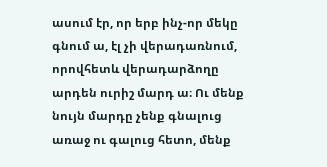ասում էր, որ երբ ինչ-որ մեկը գնում ա, էլ չի վերադառնում, որովհետև վերադարձողը արդեն ուրիշ մարդ ա։ Ու մենք նույն մարդը չենք գնալուց առաջ ու գալուց հետո, մենք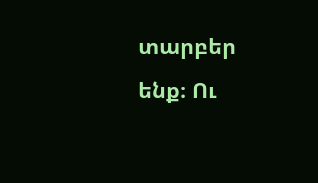տարբեր ենք։ Ու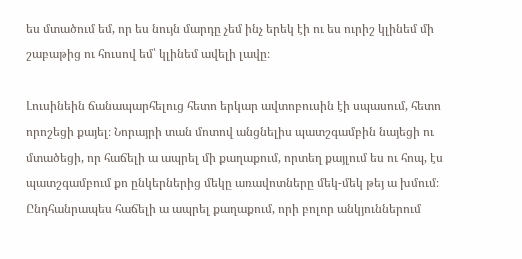ես մտածում եմ, որ ես նույն մարդը չեմ ինչ երեկ էի ու ես ուրիշ կլինեմ մի շաբաթից ու հուսով եմ՝ կլինեմ ավելի լավը։

Լուսինեին ճանապարհելուց հետո երկար ավտոբուսին էի սպասում, հետո որոշեցի քայել։ Նորայրի տան մոտով անցնելիս պատշգամբին նայեցի ու մտածեցի, որ հաճելի ա ապրել մի քաղաքում, որտեղ քայլում ես ու հոպ, էս պատշգամբում քո ընկերներից մեկը առավոտները մեկ-մեկ թեյ ա խմում։ Ընդհանրապես հաճելի ա ապրել քաղաքում, որի բոլոր անկյուններում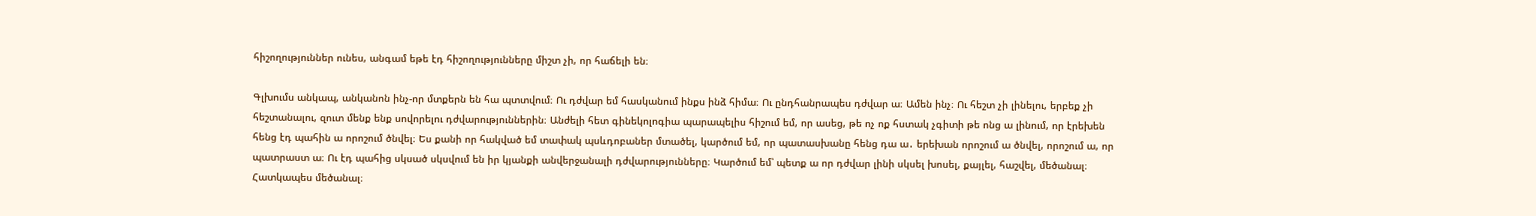հիշողություններ ունես, անգամ եթե էդ հիշողությունները միշտ չի, որ հաճելի են։

Գլխումս անկապ, անկանոն ինչ-որ մտքերն են հա պտտվում։ Ու դժվար եմ հասկանում ինքս ինձ հիմա։ Ու ընդհանրապես դժվար ա։ Ամեն ինչ։ Ու հեշտ չի լինելու, երբեք չի հեշտանալու, զուտ մենք ենք սովորելու դժվարություններին։ Անժելի հետ գինեկոլոգիա պարապելիս հիշում եմ, որ ասեց, թե ոչ ոք հստակ չգիտի թե ոնց ա լինում, որ էրեխեն հենց էդ պահին ա որոշում ծնվել։ Ես քանի որ հակված եմ տափակ պսևդոբաներ մտածել, կարծում եմ, որ պատասխանը հենց դա ա․ երեխան որոշում ա ծնվել, որոշում ա, որ պատրաստ ա։ Ու էդ պահից սկսած սկսվում են իր կյանքի անվերջանալի դժվարությունները։ Կարծում եմ՝ պետք ա որ դժվար լինի սկսել խոսել, քայլել, հաշվել, մեծանալ։ Հատկապես մեծանալ։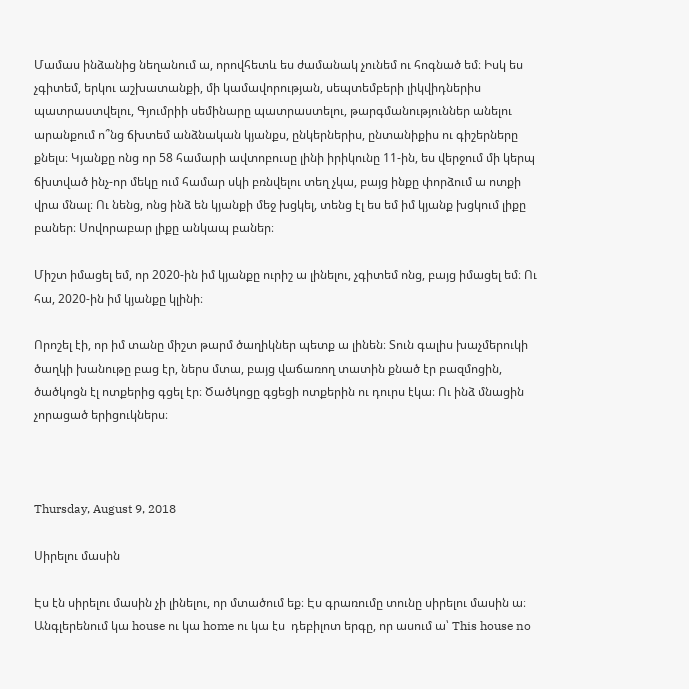Մամաս ինձանից նեղանում ա, որովհետև ես ժամանակ չունեմ ու հոգնած եմ։ Իսկ ես չգիտեմ, երկու աշխատանքի, մի կամավորության, սեպտեմբերի լիկվիդներիս պատրաստվելու, Գյումրիի սեմինարը պատրաստելու, թարգմանություններ անելու արանքում ո՞նց ճխտեմ անձնական կյանքս, ընկերներիս, ընտանիքիս ու գիշերները քնելս։ Կյանքը ոնց որ 58 համարի ավտոբուսը լինի իրիկունը 11-ին, ես վերջում մի կերպ ճխտված ինչ-որ մեկը ում համար սկի բռնվելու տեղ չկա, բայց ինքը փորձում ա ոտքի վրա մնալ։ Ու նենց, ոնց ինձ են կյանքի մեջ խցկել, տենց էլ ես եմ իմ կյանք խցկում լիքը բաներ։ Սովորաբար լիքը անկապ բաներ։

Միշտ իմացել եմ, որ 2020-ին իմ կյանքը ուրիշ ա լինելու, չգիտեմ ոնց, բայց իմացել եմ։ Ու հա, 2020-ին իմ կյանքը կլինի։

Որոշել էի, որ իմ տանը միշտ թարմ ծաղիկներ պետք ա լինեն։ Տուն գալիս խաչմերուկի ծաղկի խանութը բաց էր, ներս մտա, բայց վաճառող տատին քնած էր բազմոցին, ծածկոցն էլ ոտքերից գցել էր։ Ծածկոցը գցեցի ոտքերին ու դուրս էկա։ Ու ինձ մնացին չորացած երիցուկներս։



Thursday, August 9, 2018

Սիրելու մասին

Էս էն սիրելու մասին չի լինելու, որ մտածում եք։ Էս գրառումը տունը սիրելու մասին ա։
Անգլերենում կա house ու կա home ու կա էս  դեբիլոտ երգը, որ ասում ա՝ This house no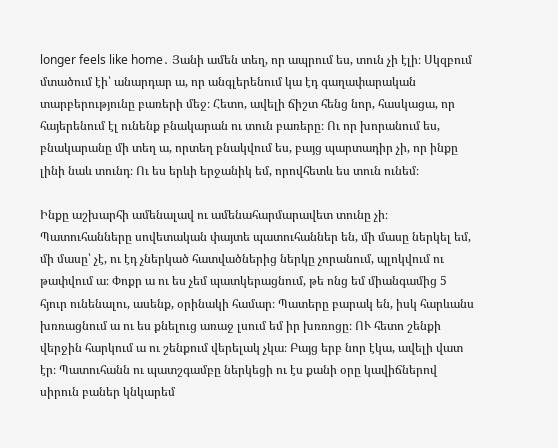longer feels like home․ Յանի ամեն տեղ, որ ապրում ես, տուն չի էլի։ Սկզբում մտածում էի՝ անարդար ա, որ անգլերենում կա էդ գաղափարական տարբերությունը բառերի մեջ։ Հետո, ավելի ճիշտ հենց նոր, հասկացա, որ հայերենում էլ ունենք բնակարան ու տուն բառերը։ Ու որ խորանում ես, բնակարանը մի տեղ ա, որտեղ բնակվում ես, բայց պարտադիր չի, որ ինքը լինի նաև տունդ։ Ու ես երևի երջանիկ եմ, որովհետև ես տուն ունեմ։

Ինքը աշխարհի ամենալավ ու ամենահարմարավետ տունը չի։ Պատուհանները սովետական փայտե պատուհաններ են, մի մասը ներկել եմ, մի մասը՝ չէ, ու էդ չներկած հատվածներից ներկը չորանում, պլոկվում ու թափվում ա։ Փոքր ա ու ես չեմ պատկերացնում, թե ոնց եմ միանգամից 5 հյուր ունենալու, ասենք, օրինակի համար։ Պատերը բարակ են, իսկ հարևանս խռռացնում ա ու ես քնելուց առաջ լսում եմ իր խռռոցը։ ՈՒ հետո շենքի վերջին հարկում ա ու շենքում վերելակ չկա։ Բայց երբ նոր էկա, ավելի վատ էր։ Պատուհանն ու պատշգամբը ներկեցի ու էս քանի օրը կավիճներով սիրուն բաներ կնկարեմ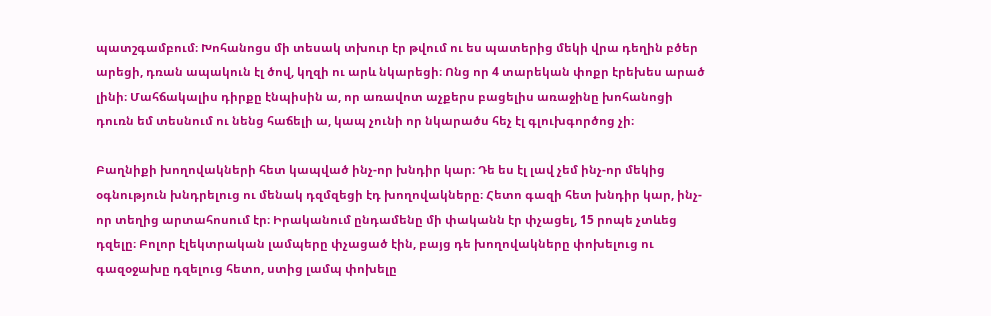պատշգամբում։ Խոհանոցս մի տեսակ տխուր էր թվում ու ես պատերից մեկի վրա դեղին բծեր արեցի, դռան ապակուն էլ ծով, կղզի ու արև նկարեցի։ Ոնց որ 4 տարեկան փոքր էրեխես արած լինի։ Մահճակալիս դիրքը էնպիսին ա, որ առավոտ աչքերս բացելիս առաջինը խոհանոցի դուռն եմ տեսնում ու նենց հաճելի ա, կապ չունի որ նկարածս հեչ էլ գլուխգործոց չի։

Բաղնիքի խողովակների հետ կապված ինչ-որ խնդիր կար։ Դե ես էլ լավ չեմ ինչ-որ մեկից օգնություն խնդրելուց ու մենակ դզմզեցի էդ խողովակները։ Հետո գազի հետ խնդիր կար, ինչ-որ տեղից արտահոսում էր։ Իրականում ընդամենը մի փականն էր փչացել, 15 րոպե չտևեց դզելը։ Բոլոր էլեկտրական լամպերը փչացած էին, բայց դե խողովակները փոխելուց ու գազօջախը դզելուց հետո, ստից լամպ փոխելը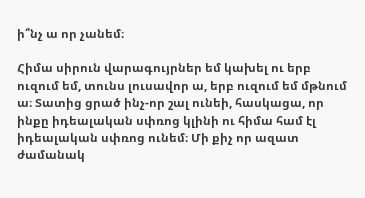ի՞նչ ա որ չանեմ։

Հիմա սիրուն վարագույրներ եմ կախել ու երբ ուզում եմ, տունս լուսավոր ա, երբ ուզում եմ մթնում ա։ Տատից ցրած ինչ-որ շալ ունեի, հասկացա, որ ինքը իդեալական սփռոց կլինի ու հիմա համ էլ իդեալական սփռոց ունեմ։ Մի քիչ որ ազատ ժամանակ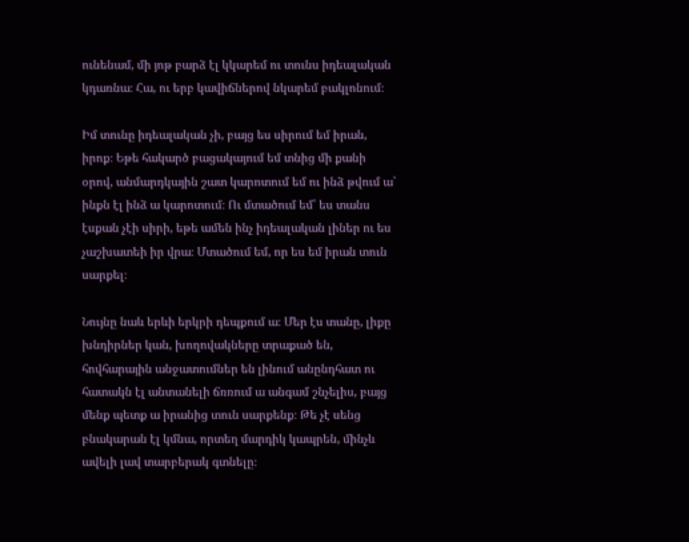ունենամ, մի յոթ բարձ էլ կկարեմ ու տունս իդեալական կդառնա։ Հա, ու երբ կավիճներով նկարեմ բակլոնում։

Իմ տունը իդեալական չի, բայց ես սիրում եմ իրան, իրոք։ Եթե հակարծ բացակայում եմ տնից մի քանի օրով, անմարդկային շատ կարոտում եմ ու ինձ թվում ա՝ ինքն էլ ինձ ա կարոտում։ Ու մտածում եմ՝ ես տանս էսքան չէի սիրի, եթե ամեն ինչ իդեալական լիներ ու ես չաշխատեի իր վրա։ Մտածում եմ, որ ես եմ իրան տուն սարքել։

Նույնը նաև երևի երկրի դեպքում ա։ Մեր էս տանը, լիքը խնդիրներ կան, խողովակները տրաքած են, հովհարային անջատումներ են լինում անընդհատ ու հատակն էլ անտանելի ճռռում ա անգամ շնչելիս, բայց մենք պետք ա իրանից տուն սարքենք։ Թե չէ սենց բնակարան էլ կմնա, որտեղ մարդիկ կապրեն, մինչև ավելի լավ տարբերակ գտնելը։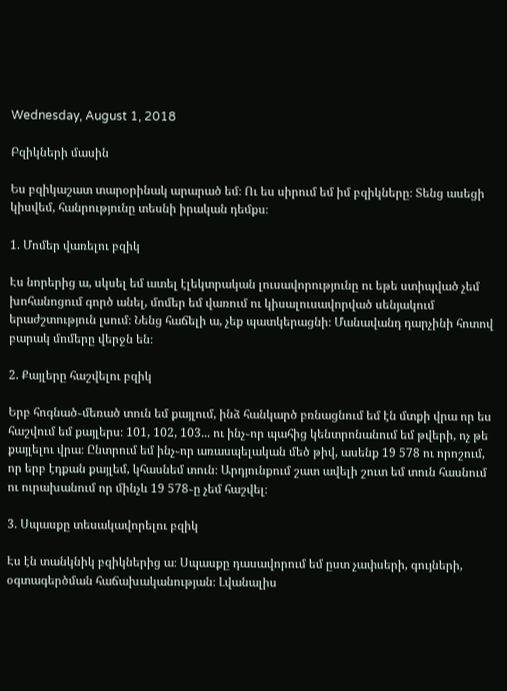Wednesday, August 1, 2018

Բզիկների մասին

Ես բզիկաշատ տարօրինակ արարած եմ։ Ու ես սիրում եմ իմ բզիկները։ Տենց ասեցի կիսվեմ, հանրությունը տեսնի իրական դեմքս։

1. Մոմեր վառելու բզիկ

Էս նորերից ա, սկսել եմ ատել էլեկտրական լուսավորությունը ու եթե ստիպված չեմ խոհանոցում գործ անել, մոմեր եմ վառում ու կիսալուսավորված սենյակում երաժշտություն լսում։ Նենց հաճելի ա, չեք պատկերացնի։ Մանավանդ դարչինի հոտով բարակ մոմերը վերջն են։

2. Քայլերը հաշվելու բզիկ

Երբ հոգնած֊մեռած տուն եմ քայլում, ինձ հանկարծ բռնացնում եմ էն մտքի վրա որ ես հաշվում եմ քայլերս։ 101, 102, 103... ու ինչ֊որ պահից կենտրոնանում եմ թվերի, ոչ թե քայլելու վրա։ Ընտրում եմ ինչ֊որ առասպելական մեծ թիվ, ասենք 19 578 ու որոշում, որ երբ էդքան քայլեմ, կհասնեմ տուն։ Արդյունքում շատ ավելի շուտ եմ տուն հասնում ու ուրախանում որ մինչև 19 578֊ը չեմ հաշվել։

3. Սպասքը տեսակավորելու բզիկ

Էս էն տանկնիկ բզիկներից ա։ Սպասքը դասավորում եմ ըստ չափսերի, գույների, օգտագերծման հաճախականության։ Լվանալիս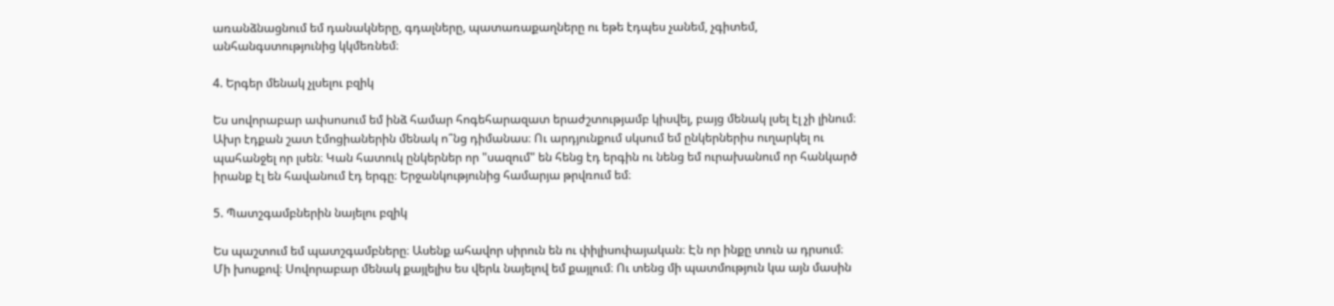առանձնացնում եմ դանակները, գդալները, պատառաքաղները ու եթե էդպես չանեմ, չգիտեմ, անհանգստությունից կկմեռնեմ։

4. Երգեր մենակ չլսելու բզիկ

Ես սովորաբար ափսոսում եմ ինձ համար հոգեհարազատ երաժշտությամբ կիսվել, բայց մենակ լսել էլ չի լինում։ Ախր էդքան շատ էմոցիաներին մենակ ո՞նց դիմանաս։ Ու արդյունքում սկսում եմ ընկերներիս ուղարկել ու պահանջել որ լսեն։ Կան հատուկ ընկերներ որ "սազում" են հենց էդ երգին ու նենց եմ ուրախանում որ հանկարծ իրանք էլ են հավանում էդ երգը։ Երջանկությունից համարյա թրվռում եմ։

5. Պատշգամբներին նայելու բզիկ

Ես պաշտում եմ պատշգամբները։ Ասենք ահավոր սիրուն են ու փիլիսոփայական։ Էն որ ինքը տուն ա դրսում։ Մի խոսքով։ Սովորաբար մենակ քայլելիս ես վերև նայելով եմ քայլում։ Ու տենց մի պատմություն կա այն մասին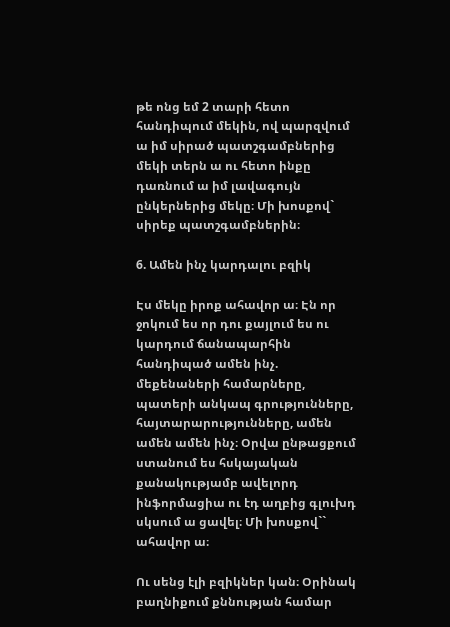թե ոնց եմ 2 տարի հետո հանդիպում մեկին, ով պարզվում ա իմ սիրած պատշգամբներից մեկի տերն ա ու հետո ինքը դառնում ա իմ լավագույն ընկերներից մեկը։ Մի խոսքով`  սիրեք պատշգամբներին։

6. Ամեն ինչ կարդալու բզիկ

Էս մեկը իրոք ահավոր ա։ Էն որ ջոկում ես որ դու քայլում ես ու կարդում ճանապարհին հանդիպած ամեն ինչ. մեքենաների համարները, պատերի անկապ գրությունները, հայտարարությունները, ամեն ամեն ամեն ինչ։ Օրվա ընթացքում ստանում ես հսկայական քանակությամբ ավելորդ ինֆորմացիա ու էդ աղբից գլուխդ սկսում ա ցավել։ Մի խոսքով``  ահավոր ա։

Ու սենց էլի բզիկներ կան։ Օրինակ բաղնիքում քննության համար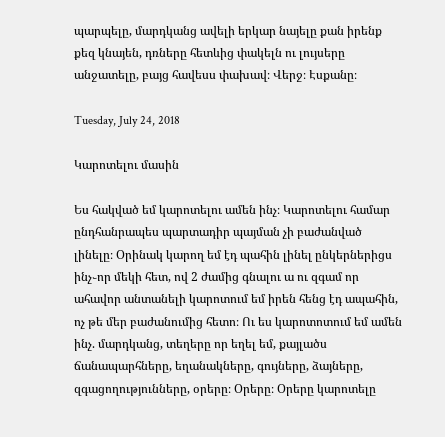պարպելը, մարդկանց ավելի երկար նայելը քան իրենք քեզ կնայեն, դռները հետևից փակելն ու լույսերը անջատելը, բայց հավեսս փախավ։ Վերջ։ Էսքանը։

Tuesday, July 24, 2018

Կարոտելու մասին

Ես հակված եմ կարոտելու ամեն ինչ։ Կարոտելու համար ընդհանրապես պարտադիր պայման չի բաժանված լինելը։ Օրինակ կարող եմ էդ պահին լինել ընկերներիցս ինչ֊որ մեկի հետ, ով 2 ժամից գնալու ա ու զգամ որ ահավոր անտանելի կարոտում եմ իրեն հենց էդ ապահին, ոչ թե մեր բաժանումից հետո։ Ու ես կարոտոտում եմ ամեն ինչ. մարդկանց, տեղերը որ եղել եմ, քայլածս ճանապարհները, եղանակները, գույները, ձայները, զգացողությունները, օրերը։ Օրերը։ Օրերը կարոտելը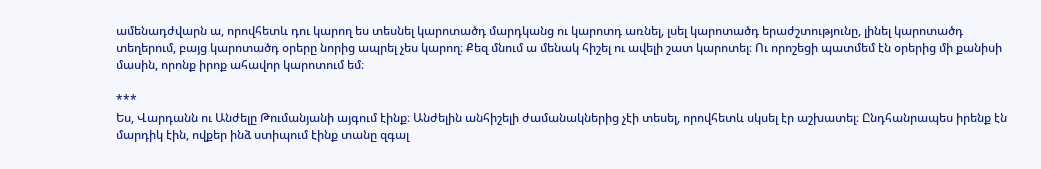ամենադժվարն ա, որովհետև դու կարող ես տեսնել կարոտածդ մարդկանց ու կարոտդ առնել, լսել կարոտածդ երաժշտությունը, լինել կարոտածդ տեղերում, բայց կարոտածդ օրերը նորից ապրել չես կարող։ Քեզ մնում ա մենակ հիշել ու ավելի շատ կարոտել։ Ու որոշեցի պատմեմ էն օրերից մի քանիսի մասին, որոնք իրոք ահավոր կարոտում եմ։

***
Ես, Վարդանն ու Անժելը Թումանյանի այգում էինք։ Անժելին անհիշելի ժամանակներից չէի տեսել, որովհետև սկսել էր աշխատել։ Ընդհանրապես իրենք էն մարդիկ էին, ովքեր ինձ ստիպում էինք տանը զգալ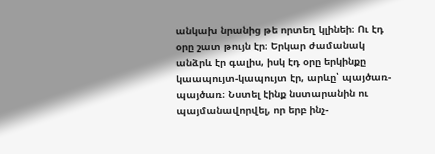անկախ նրանից թե որտեղ կլինեի։ Ու էդ օրը շատ թույն էր։ Երկար ժամանակ անձրև էր գալիս, իսկ էդ օրը երկինքը կաապույտ-կապույտ էր, արևը՝ պայծառ-պայծառ։ Նստել էինք նստարանին ու պայմանավորվել, որ երբ ինչ-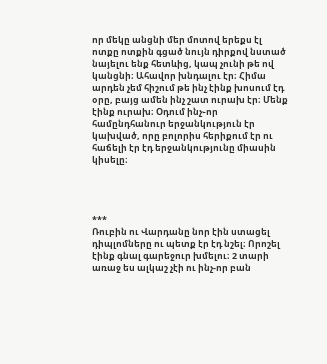որ մեկը անցնի մեր մոտով երեքս էլ ոտքը ոտքին գցած նույն դիրքով նստած նայելու ենք հետևից, կապ չունի թե ով կանցնի։ Ահավոր խնդալու էր։ Հիմա արդեն չեմ հիշում թե ինչ էինք խոսում էդ օրը, բայց ամեն ինչ շատ ուրախ էր։ Մենք էինք ուրախ։ Օդում ինչ֊որ համընդհանուր երջանկություն էր կախված, որը բոլորիս հերիքում էր ու հաճելի էր էդ երջանկությունը միասին կիսելը։




***
Ռուբին ու Վարդանը նոր էին ստացել դիպլոմները ու պետք էր էդ նշել։ Որոշել էինք գնալ գարեջուր խմելու։ 2 տարի առաջ ես ալկաշ չէի ու ինչ-որ բան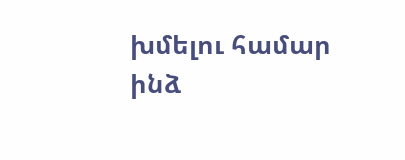խմելու համար ինձ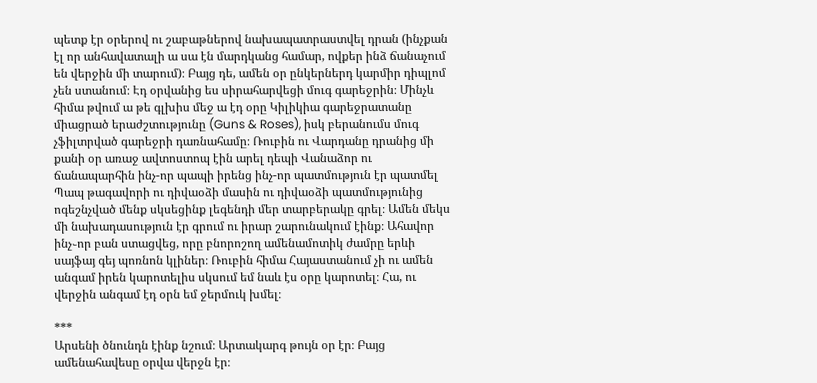պետք էր օրերով ու շաբաթներով նախապատրաստվել դրան (ինչքան էլ որ անհավատալի ա սա էն մարդկանց համար, ովքեր ինձ ճանաչում են վերջին մի տարում)։ Բայց դե, ամեն օր ընկերներդ կարմիր դիպլոմ չեն ստանում։ Էդ օրվանից ես սիրահարվեցի մուգ գարեջրին։ Մինչև հիմա թվում ա թե գլխիս մեջ ա էդ օրը Կիլիկիա գարեջրատանը միացրած երաժշտությունը (Guns & Roses), իսկ բերանումս մուգ չֆիլտրված գարեջրի դառնահամը։ Ռուբին ու Վարդանը դրանից մի քանի օր առաջ ավտոստոպ էին արել դեպի Վանաձոր ու ճանապարհին ինչ-որ պապի իրենց ինչ-որ պատմություն էր պատմել Պապ թագավորի ու դիվաօձի մասին ու դիվաօձի պատմությունից ոգեշնչված մենք սկսեցինք լեգենդի մեր տարբերակը գրել։ Ամեն մեկս մի նախադասություն էր գրում ու իրար շարունակում էինք։ Ահավոր ինչ֊որ բան ստացվեց, որը բնորոշող ամենամոտիկ ժամրը երևի սայֆայ գեյ պոռնոն կլիներ։ Ռուբին հիմա Հայաստանում չի ու ամեն անգամ իրեն կարոտելիս սկսում եմ նաև էս օրը կարոտել։ Հա, ու վերջին անգամ էդ օրն եմ ջերմուկ խմել։

***
Արսենի ծնունդն էինք նշում։ Արտակարգ թույն օր էր։ Բայց ամենահավեսը օրվա վերջն էր։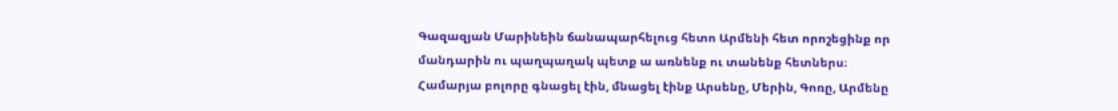Գազազյան Մարինեին ճանապարհելուց հետո Արմենի հետ որոշեցինք որ մանդարին ու պաղպաղակ պետք ա առնենք ու տանենք հետներս։ Համարյա բոլորը գնացել էին, մնացել էինք Արսենը, Մերին, Գոռը, Արմենը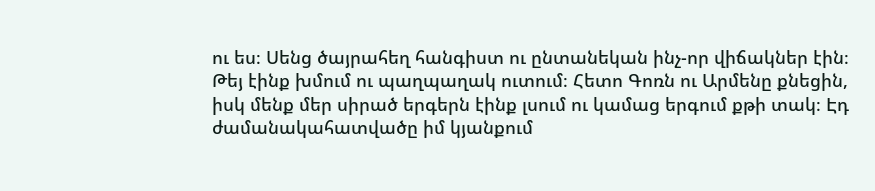ու ես։ Սենց ծայրահեղ հանգիստ ու ընտանեկան ինչ-որ վիճակներ էին։ Թեյ էինք խմում ու պաղպաղակ ուտում։ Հետո Գոռն ու Արմենը քնեցին, իսկ մենք մեր սիրած երգերն էինք լսում ու կամաց երգում քթի տակ։ Էդ ժամանակահատվածը իմ կյանքում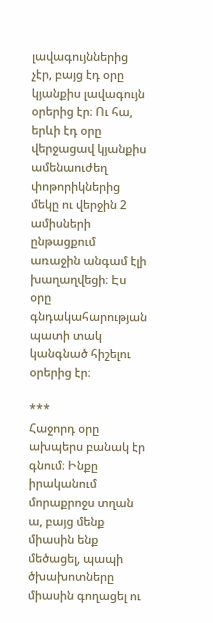լավագույններից չէր, բայց էդ օրը կյանքիս լավագույն օրերից էր։ Ու հա, երևի էդ օրը վերջացավ կյանքիս ամենաուժեղ փոթորիկներից մեկը ու վերջին 2 ամիսների ընթացքում առաջին անգամ էլի խաղաղվեցի։ Էս օրը գնդակահարության պատի տակ կանգնած հիշելու օրերից էր։

***
Հաջորդ օրը ախպերս բանակ էր գնում։ Ինքը իրականում մորաքրոջս տղան ա, բայց մենք միասին ենք մեծացել, պապի ծխախոտները միասին գողացել ու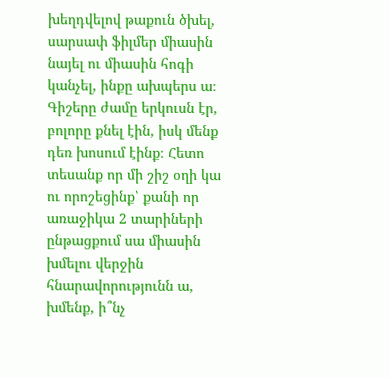խեղդվելով թաքուն ծխել, սարսափ ֆիլմեր միասին նայել ու միասին հոգի կանչել, ինքը ախպերս ա։ Գիշերը ժամը երկուսն էր, բոլորը քնել էին, իսկ մենք դեռ խոսում էինք։ Հետո տեսանք որ մի շիշ օղի կա ու որոշեցինք՝ քանի որ առաջիկա 2 տարիների ընթացքում սա միասին խմելու վերջին հնարավորությունն ա, խմենք, ի՞նչ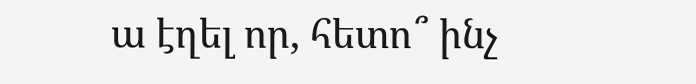ա էղել որ, հետո՞ ինչ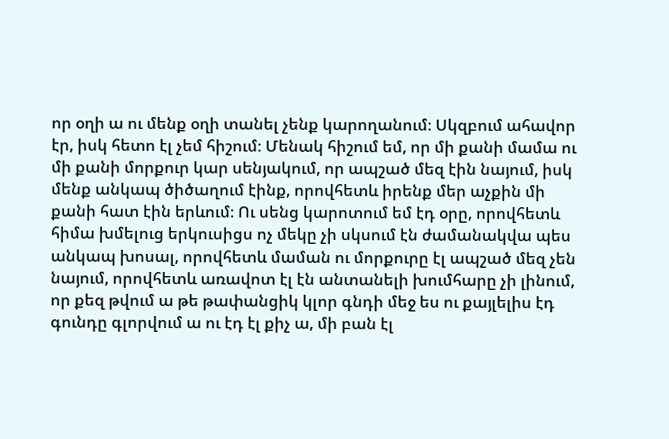որ օղի ա ու մենք օղի տանել չենք կարողանում։ Սկզբում ահավոր էր, իսկ հետո էլ չեմ հիշում։ Մենակ հիշում եմ, որ մի քանի մամա ու մի քանի մորքուր կար սենյակում, որ ապշած մեզ էին նայում, իսկ մենք անկապ ծիծաղում էինք, որովհետև իրենք մեր աչքին մի քանի հատ էին երևում։ Ու սենց կարոտում եմ էդ օրը, որովհետև հիմա խմելուց երկուսիցս ոչ մեկը չի սկսում էն ժամանակվա պես անկապ խոսալ, որովհետև մաման ու մորքուրը էլ ապշած մեզ չեն նայում, որովհետև առավոտ էլ էն անտանելի խումհարը չի լինում, որ քեզ թվում ա թե թափանցիկ կլոր գնդի մեջ ես ու քայլելիս էդ գունդը գլորվում ա ու էդ էլ քիչ ա, մի բան էլ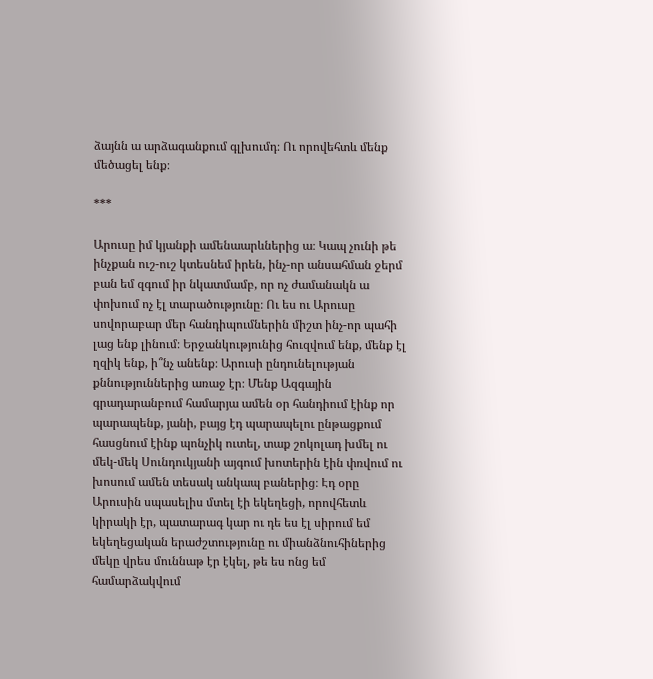ձայնն ա արձագանքում գլխումդ։ Ու որովեհտև մենք մեծացել ենք։

***

Արուսը իմ կյանքի ամենաարևներից ա։ Կապ չունի թե ինչքան ուշ-ուշ կտեսնեմ իրեն, ինչ-որ անսահման ջերմ բան եմ զգում իր նկատմամբ, որ ոչ ժամանակն ա փոխում ոչ էլ տարածությունը։ Ու ես ու Արուսը սովորաբար մեր հանդիպումներին միշտ ինչ-որ պահի լաց ենք լինում։ Երջանկությունից հուզվում ենք, մենք էլ ղզիկ ենք, ի՞նչ անենք։ Արուսի ընդունելության քննություններից առաջ էր։ Մենք Ազգային գրադարանբում համարյա ամեն օր հանդիում էինք որ պարապենք, յանի, բայց էդ պարապելու ընթացքում հասցնում էինք պոնչիկ ուտել, տաք շոկոլադ խմել ու մեկ-մեկ Սունդուկյանի այգում խոտերին էին փռվում ու խոսում ամեն տեսակ անկապ բաներից։ Էդ օրը Արուսին սպասելիս մտել էի եկեղեցի, որովհետև կիրակի էր, պատարագ կար ու դե ես էլ սիրում եմ եկեղեցական երաժշտությունը ու միանձնուհիներից մեկը վրես մուննաթ էր էկել, թե ես ոնց եմ համարձակվում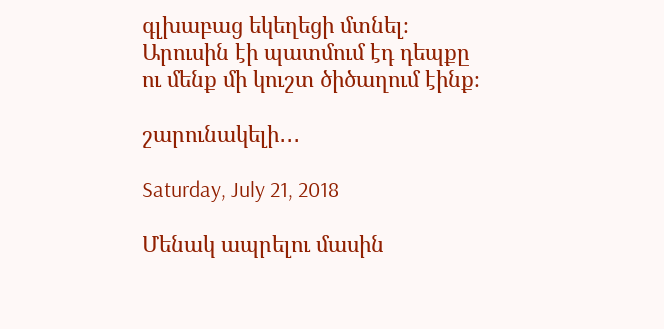գլխաբաց եկեղեցի մտնել։ Արուսին էի պատմում էդ դեպքը ու մենք մի կուշտ ծիծաղում էինք։

շարունակելի․․․

Saturday, July 21, 2018

Մենակ ապրելու մասին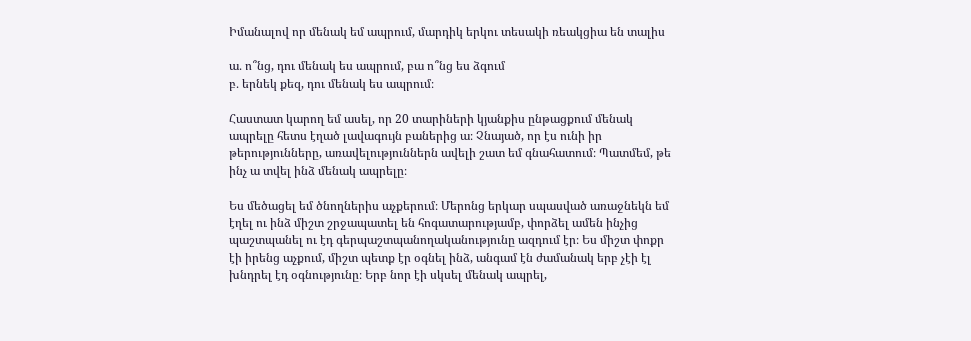Իմանալով որ մենակ եմ ապրում, մարդիկ երկու տեսակի ռեակցիա են տալիս

ա․ ո՞նց, դու մենակ ես ապրում, բա ո՞նց ես ձգում
բ․ երնեկ քեզ, դու մենակ ես ապրում։

Հաստատ կարող եմ ասել, որ 20 տարիների կյանքիս ընթացքում մենակ ապրելը հետս էղած լավագույն բաներից ա։ Չնայած, որ էս ունի իր թերությունները, առավելություններն ավելի շատ եմ գնահատում։ Պատմեմ, թե ինչ ա տվել ինձ մենակ ապրելը։

Ես մեծացել եմ ծնողներիս աչքերում։ Մերոնց երկար սպասված առաջնեկն եմ էղել ու ինձ միշտ շրջապատել են հոգատարությամբ, փորձել ամեն ինչից պաշտպանել ու էդ գերպաշտպանողականությունը ազդում էր։ Ես միշտ փոքր էի իրենց աչքում, միշտ պետք էր օգնել ինձ, անգամ էն ժամանակ երբ չէի էլ խնդրել էդ օգնությունը։ Երբ նոր էի սկսել մենակ ապրել,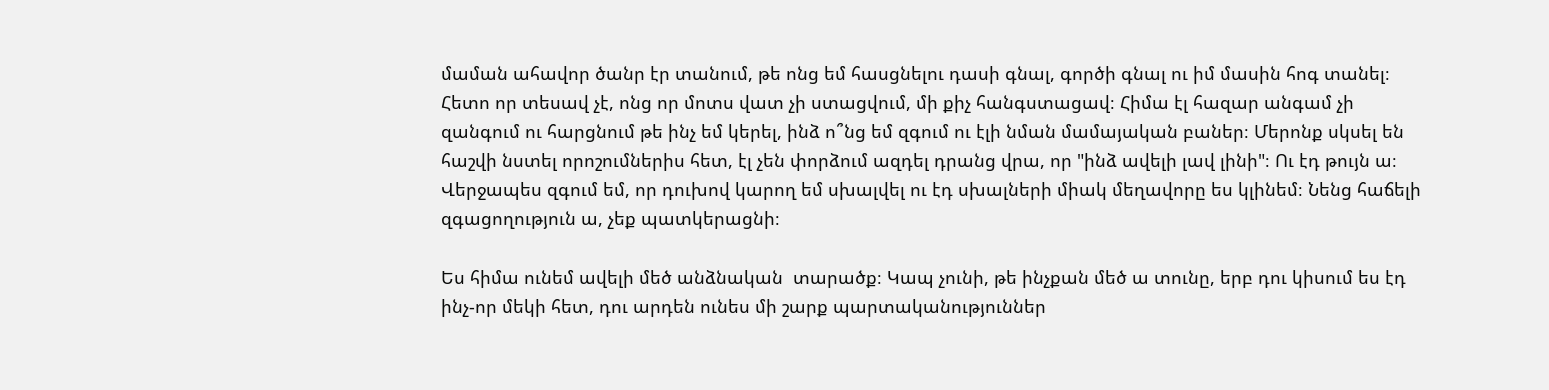մաման ահավոր ծանր էր տանում, թե ոնց եմ հասցնելու դասի գնալ, գործի գնալ ու իմ մասին հոգ տանել։ Հետո որ տեսավ չէ, ոնց որ մոտս վատ չի ստացվում, մի քիչ հանգստացավ։ Հիմա էլ հազար անգամ չի զանգում ու հարցնում թե ինչ եմ կերել, ինձ ո՞նց եմ զգում ու էլի նման մամայական բաներ։ Մերոնք սկսել են հաշվի նստել որոշումներիս հետ, էլ չեն փորձում ազդել դրանց վրա, որ "ինձ ավելի լավ լինի"։ Ու էդ թույն ա։ Վերջապես զգում եմ, որ դուխով կարող եմ սխալվել ու էդ սխալների միակ մեղավորը ես կլինեմ։ Նենց հաճելի զգացողություն ա, չեք պատկերացնի։

Ես հիմա ունեմ ավելի մեծ անձնական  տարածք։ Կապ չունի, թե ինչքան մեծ ա տունը, երբ դու կիսում ես էդ ինչ-որ մեկի հետ, դու արդեն ունես մի շարք պարտականություններ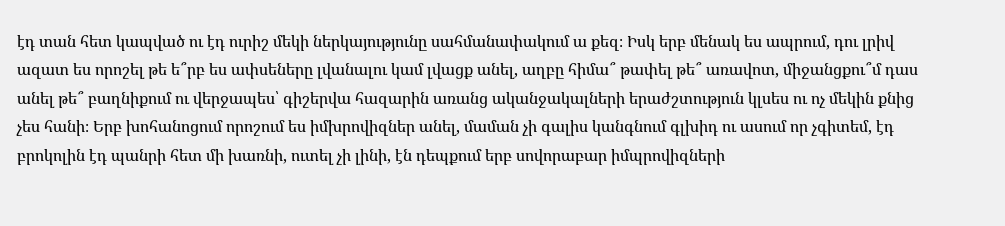էդ տան հետ կապված ու էդ ուրիշ մեկի ներկայությունը սահմանափակում ա քեզ։ Իսկ երբ մենակ ես ապրում, դու լրիվ ազատ ես որոշել թե ե՞րբ ես ափսեները լվանալու կամ լվացք անել, աղբը հիմա՞ թափել թե՞ առավոտ, միջանցքու՞մ դաս անել թե՞ բաղնիքում ու վերջապես՝ գիշերվա հազարին առանց ականջակալների երաժշտություն կլսես ու ոչ մեկին քնից չես հանի։ Երբ խոհանոցում որոշում ես իմխրովիզներ անել, մաման չի գալիս կանգնում գլխիդ ու ասում որ չգիտեմ, էդ բրոկոլին էդ պանրի հետ մի խառնի, ուտել չի լինի, էն դեպքում երբ սովորաբար իմպրովիզների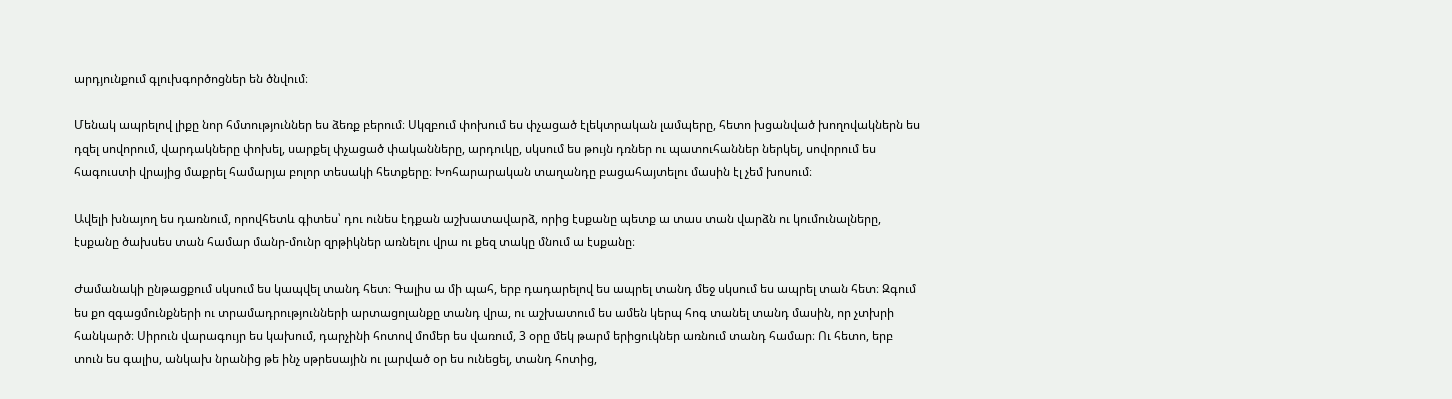արդյունքում գլուխգործոցներ են ծնվում։

Մենակ ապրելով լիքը նոր հմտություններ ես ձեռք բերում։ Սկզբում փոխում ես փչացած էլեկտրական լամպերը, հետո խցանված խողովակներն ես դզել սովորում, վարդակները փոխել, սարքել փչացած փականները, արդուկը, սկսում ես թույն դռներ ու պատուհաններ ներկել, սովորում ես հագուստի վրայից մաքրել համարյա բոլոր տեսակի հետքերը։ Խոհարարական տաղանդը բացահայտելու մասին էլ չեմ խոսում։

Ավելի խնայող ես դառնում, որովհետև գիտես՝ դու ունես էդքան աշխատավարձ, որից էսքանը պետք ա տաս տան վարձն ու կումունալները, էսքանը ծախսես տան համար մանր-մունր զրթիկներ առնելու վրա ու քեզ տակը մնում ա էսքանը։

Ժամանակի ընթացքում սկսում ես կապվել տանդ հետ։ Գալիս ա մի պահ, երբ դադարելով ես ապրել տանդ մեջ սկսում ես ապրել տան հետ։ Զգում ես քո զգացմունքների ու տրամադրությունների արտացոլանքը տանդ վրա, ու աշխատում ես ամեն կերպ հոգ տանել տանդ մասին, որ չտխրի հանկարծ։ Սիրուն վարագույր ես կախում, դարչինի հոտով մոմեր ես վառում, 3 օրը մեկ թարմ երիցուկներ առնում տանդ համար։ Ու հետո, երբ տուն ես գալիս, անկախ նրանից թե ինչ սթրեսային ու լարված օր ես ունեցել, տանդ հոտից,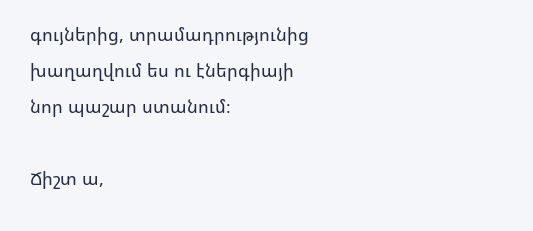գույներից, տրամադրությունից խաղաղվում ես ու էներգիայի նոր պաշար ստանում։

Ճիշտ ա,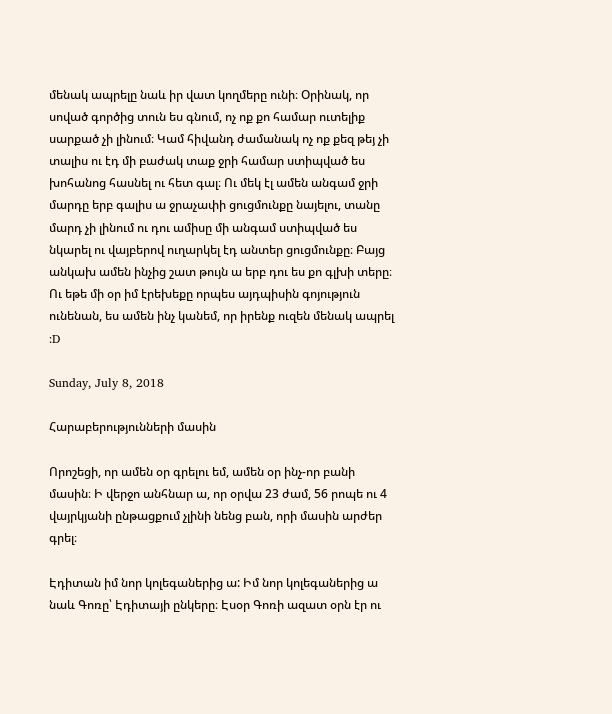մենակ ապրելը նաև իր վատ կողմերը ունի։ Օրինակ, որ սոված գործից տուն ես գնում, ոչ ոք քո համար ուտելիք սարքած չի լինում։ Կամ հիվանդ ժամանակ ոչ ոք քեզ թեյ չի տալիս ու էդ մի բաժակ տաք ջրի համար ստիպված ես խոհանոց հասնել ու հետ գալ։ Ու մեկ էլ ամեն անգամ ջրի մարդը երբ գալիս ա ջրաչափի ցուցմունքը նայելու, տանը մարդ չի լինում ու դու ամիսը մի անգամ ստիպված ես նկարել ու վայբերով ուղարկել էդ անտեր ցուցմունքը։ Բայց անկախ ամեն ինչից շատ թույն ա երբ դու ես քո գլխի տերը։ Ու եթե մի օր իմ էրեխեքը որպես այդպիսին գոյություն ունենան, ես ամեն ինչ կանեմ, որ իրենք ուզեն մենակ ապրել :D

Sunday, July 8, 2018

Հարաբերությունների մասին

Որոշեցի, որ ամեն օր գրելու եմ, ամեն օր ինչ-որ բանի մասին։ Ի վերջո անհնար ա, որ օրվա 23 ժամ, 56 րոպե ու 4 վայրկյանի ընթացքում չլինի նենց բան, որի մասին արժեր գրել։

Էդիտան իմ նոր կոլեգաներից ա: Իմ նոր կոլեգաներից ա նաև Գոռը՝ Էդիտայի ընկերը։ Էսօր Գոռի ազատ օրն էր ու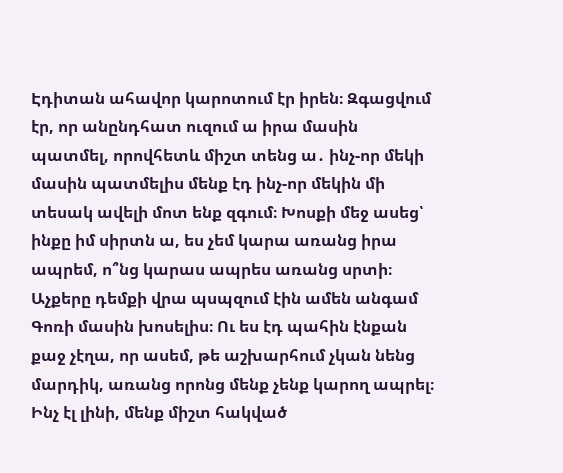Էդիտան ահավոր կարոտում էր իրեն։ Զգացվում էր, որ անընդհատ ուզում ա իրա մասին պատմել, որովհետև միշտ տենց ա․ ինչ-որ մեկի մասին պատմելիս մենք էդ ինչ-որ մեկին մի տեսակ ավելի մոտ ենք զգում։ Խոսքի մեջ ասեց՝ ինքը իմ սիրտն ա, ես չեմ կարա առանց իրա ապրեմ, ո՞նց կարաս ապրես առանց սրտի։ Աչքերը դեմքի վրա պսպզում էին ամեն անգամ Գոռի մասին խոսելիս։ Ու ես էդ պահին էնքան քաջ չէղա, որ ասեմ, թե աշխարհում չկան նենց մարդիկ, առանց որոնց մենք չենք կարող ապրել։ Ինչ էլ լինի, մենք միշտ հակված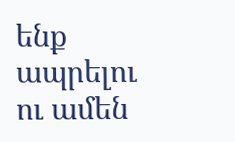ենք ապրելու ու ամեն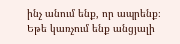ինչ անում ենք, որ ապրենք։ Եթե կառչում ենք անցյալի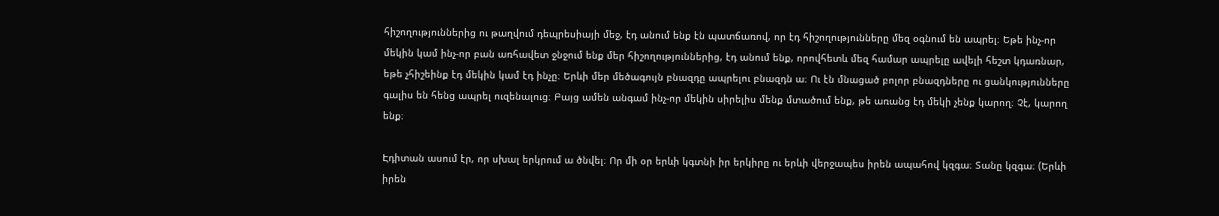հիշողություններից ու թաղվում դեպրեսիայի մեջ, էդ անում ենք էն պատճառով, որ էդ հիշողությունները մեզ օգնում են ապրել։ Եթե ինչ-որ մեկին կամ ինչ-որ բան առհավետ ջնջում ենք մեր հիշողություններից, էդ անում ենք, որովհետև մեզ համար ապրելը ավելի հեշտ կդառնար, եթե չհիշեինք էդ մեկին կամ էդ ինչը։ Երևի մեր մեծագույն բնազդը ապրելու բնազդն ա։ Ու էն մնացած բոլոր բնազդները ու ցանկությունները գալիս են հենց ապրել ուզենալուց։ Բայց ամեն անգամ ինչ-որ մեկին սիրելիս մենք մտածում ենք, թե առանց էդ մեկի չենք կարող։ Չէ, կարող ենք։

Էդիտան ասում էր, որ սխալ երկրում ա ծնվել։ Որ մի օր երևի կգտնի իր երկիրը ու երևի վերջապես իրեն ապահով կզգա։ Տանը կզգա։ (Երևի իրեն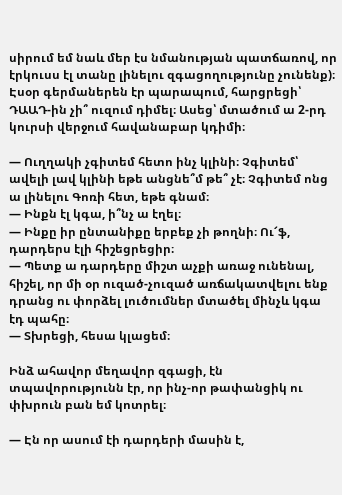սիրում եմ նաև մեր էս նմանության պատճառով, որ էրկուսս էլ տանը լինելու զգացողությունը չունենք)։ Էսօր գերմաներեն էր պարապում, հարցրեցի՝ ԴԱԱԴ-ին չի՞ ուզում դիմել։ Ասեց՝ մտածում ա 2-րդ կուրսի վերջում հավանաբար կդիմի։

— Ուղղակի չգիտեմ հետո ինչ կլինի։ Չգիտեմ՝ ավելի լավ կլինի եթե անցնե՞մ թե՞ չէ։ Չգիտեմ ոնց ա լինելու Գոռի հետ, եթե գնամ։
— Ինքն էլ կգա, ի՞նչ ա էղել։
— Ինքը իր ընտանիքը երբեք չի թողնի։ Ու՜ֆ, դարդերս էլի հիշեցրեցիր։
— Պետք ա դարդերը միշտ աչքի առաջ ունենալ, հիշել, որ մի օր ուզած-չուզած առճակատվելու ենք դրանց ու փորձել լուծումներ մտածել մինչև կգա էդ պահը։
— Տխրեցի, հեսա կլացեմ։

Ինձ ահավոր մեղավոր զգացի, էն տպավորությունն էր, որ ինչ-որ թափանցիկ ու փխրուն բան եմ կոտրել։

— Էն որ ասում էի դարդերի մասին է,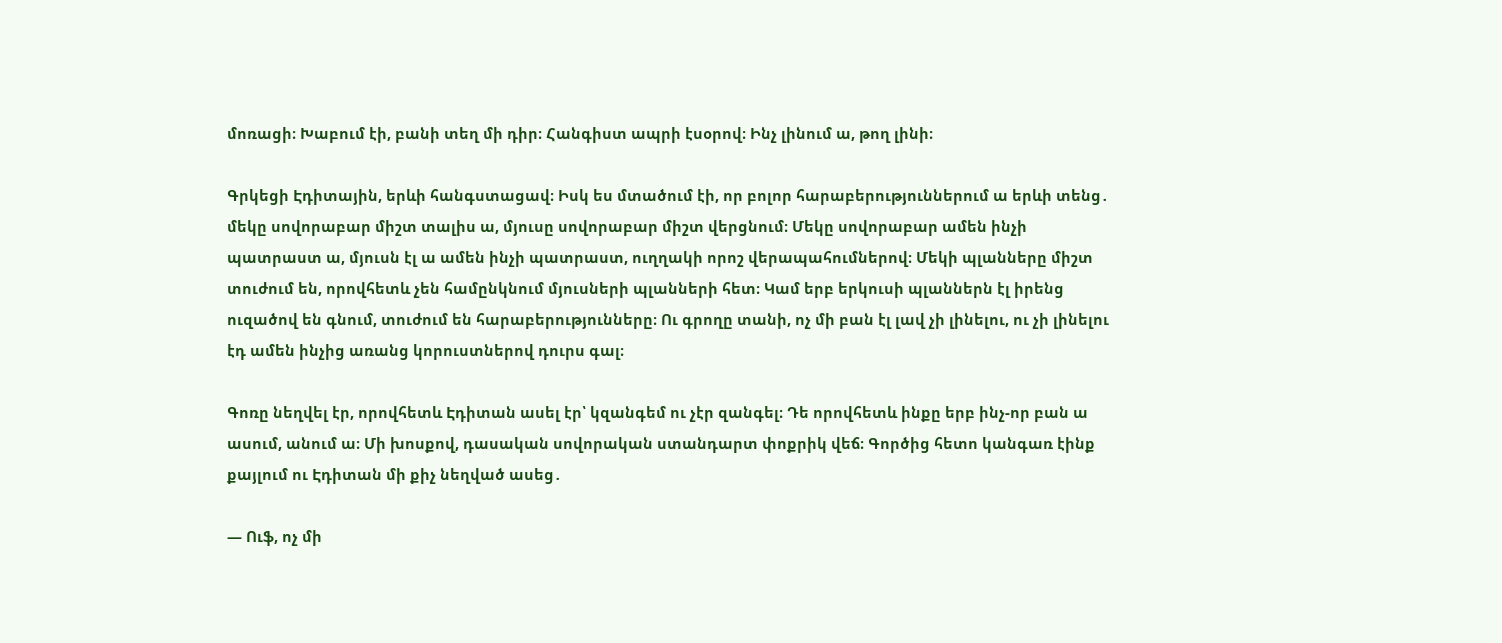մոռացի։ Խաբում էի, բանի տեղ մի դիր։ Հանգիստ ապրի էսօրով։ Ինչ լինում ա, թող լինի։

Գրկեցի Էդիտային, երևի հանգստացավ։ Իսկ ես մտածում էի, որ բոլոր հարաբերություններում ա երևի տենց․ մեկը սովորաբար միշտ տալիս ա, մյուսը սովորաբար միշտ վերցնում։ Մեկը սովորաբար ամեն ինչի պատրաստ ա, մյուսն էլ ա ամեն ինչի պատրաստ, ուղղակի որոշ վերապահումներով։ Մեկի պլանները միշտ տուժում են, որովհետև չեն համընկնում մյուսների պլանների հետ։ Կամ երբ երկուսի պլաններն էլ իրենց ուզածով են գնում, տուժում են հարաբերությունները։ Ու գրողը տանի, ոչ մի բան էլ լավ չի լինելու, ու չի լինելու էդ ամեն ինչից առանց կորուստներով դուրս գալ։

Գոռը նեղվել էր, որովհետև Էդիտան ասել էր՝ կզանգեմ ու չէր զանգել։ Դե որովհետև ինքը երբ ինչ-որ բան ա ասում, անում ա։ Մի խոսքով, դասական սովորական ստանդարտ փոքրիկ վեճ։ Գործից հետո կանգառ էինք քայլում ու Էդիտան մի քիչ նեղված ասեց․

— Ուֆ, ոչ մի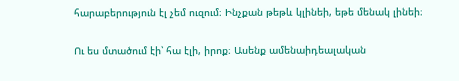հարաբերություն էլ չեմ ուզում։ Ինչքան թեթև կլինեի, եթե մենակ լինեի։

Ու ես մտածում էի՝ հա էլի, իրոք։ Ասենք ամենաիդեալական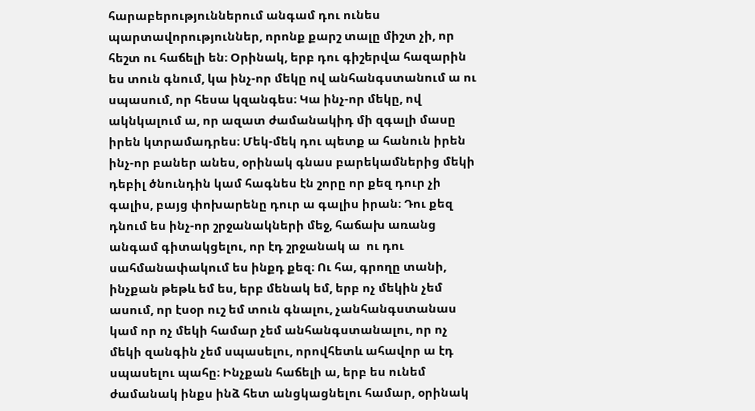հարաբերություններում անգամ դու ունես պարտավորություններ, որոնք քարշ տալը միշտ չի, որ հեշտ ու հաճելի են։ Օրինակ, երբ դու գիշերվա հազարին ես տուն գնում, կա ինչ-որ մեկը ով անհանգստանում ա ու սպասում, որ հեսա կզանգես։ Կա ինչ-որ մեկը, ով ակնկալում ա, որ ազատ ժամանակիդ մի զգալի մասը իրեն կտրամադրես։ Մեկ-մեկ դու պետք ա հանուն իրեն ինչ-որ բաներ անես, օրինակ գնաս բարեկամներից մեկի դեբիլ ծնունդին կամ հագնես էն շորը որ քեզ դուր չի գալիս, բայց փոխարենը դուր ա գալիս իրան։ Դու քեզ դնում ես ինչ-որ շրջանակների մեջ, հաճախ առանց անգամ գիտակցելու, որ էդ շրջանակ ա  ու դու սահմանափակում ես ինքդ քեզ։ Ու հա, գրողը տանի, ինչքան թեթև եմ ես, երբ մենակ եմ, երբ ոչ մեկին չեմ ասում, որ էսօր ուշ եմ տուն գնալու, չանհանգստանաս կամ որ ոչ մեկի համար չեմ անհանգստանալու, որ ոչ մեկի զանգին չեմ սպասելու, որովհետև ահավոր ա էդ սպասելու պահը։ Ինչքան հաճելի ա, երբ ես ունեմ ժամանակ ինքս ինձ հետ անցկացնելու համար, օրինակ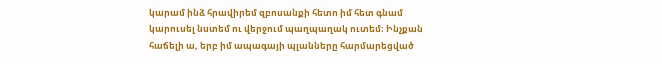կարամ ինձ հրավիրեմ զբոսանքի հետո իմ հետ գնամ կարուսել նստեմ ու վերջում պաղպաղակ ուտեմ։ Ինչքան հաճելի ա, երբ իմ ապագայի պլանները հարմարեցված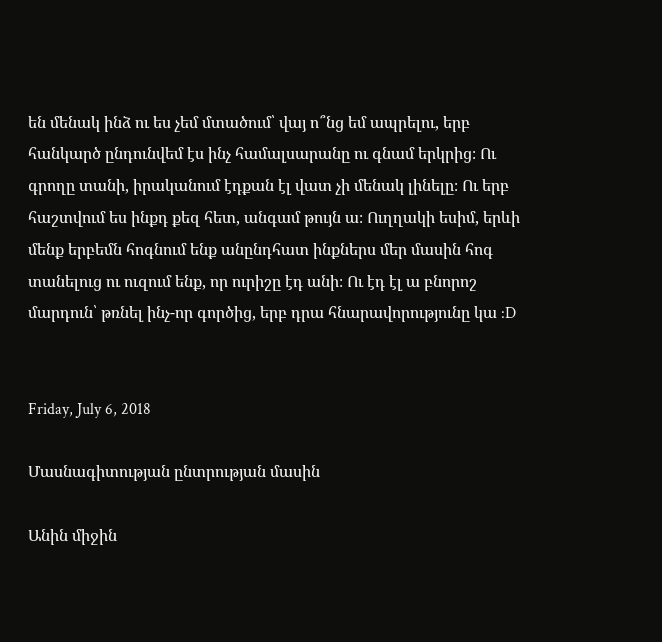են մենակ ինձ ու ես չեմ մտածում՝ վայ ո՞նց եմ ապրելու, երբ հանկարծ ընդունվեմ էս ինչ համալսարանը ու գնամ երկրից։ Ու գրողը տանի, իրականում էդքան էլ վատ չի մենակ լինելը։ Ու երբ հաշտվում ես ինքդ քեզ հետ, անգամ թույն ա։ Ուղղակի եսիմ, երևի մենք երբեմն հոգնում ենք անընդհատ ինքներս մեր մասին հոգ տանելուց ու ուզում ենք, որ ուրիշը էդ անի։ Ու էդ էլ ա բնորոշ մարդուն՝ թռնել ինչ-որ գործից, երբ դրա հնարավորությունը կա :D


Friday, July 6, 2018

Մասնագիտության ընտրության մասին

Անին միջին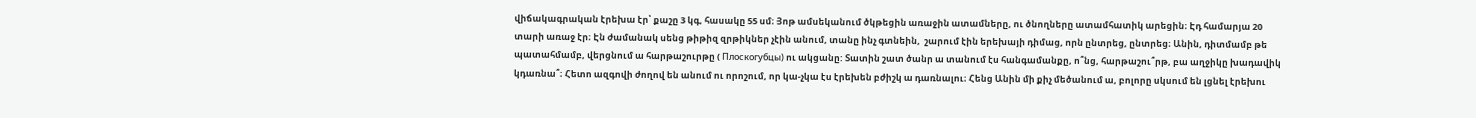վիճակագրական էրեխա էր՝ քաշը 3 կգ, հասակը 55 սմ։ Յոթ ամսեկանում ծկթեցին առաջին ատամները, ու ծնողները ատամհատիկ արեցին։ Էդ համարյա 20 տարի առաջ էր։ Էն ժամանակ սենց թիթիզ զրթիկներ չէին անում, տանը ինչ գտնեին,  շարում էին երեխայի դիմաց, որն ընտրեց, ընտրեց։ Անին, դիտմամբ թե պատահմամբ, վերցնում ա հարթաշուրթը ( Плоскогубцы) ու ակցանը: Տատին շատ ծանր ա տանում էս հանգամանքը, ո՞նց, հարթաշու՞րթ, բա աղջիկը խադավիկ կդառնա՞։ Հետո ազգովի ժողով են անում ու որոշում, որ կա-չկա էս էրեխեն բժիշկ ա դառնալու։ Հենց Անին մի քիչ մեծանում ա, բոլորը սկսում են լցնել էրեխու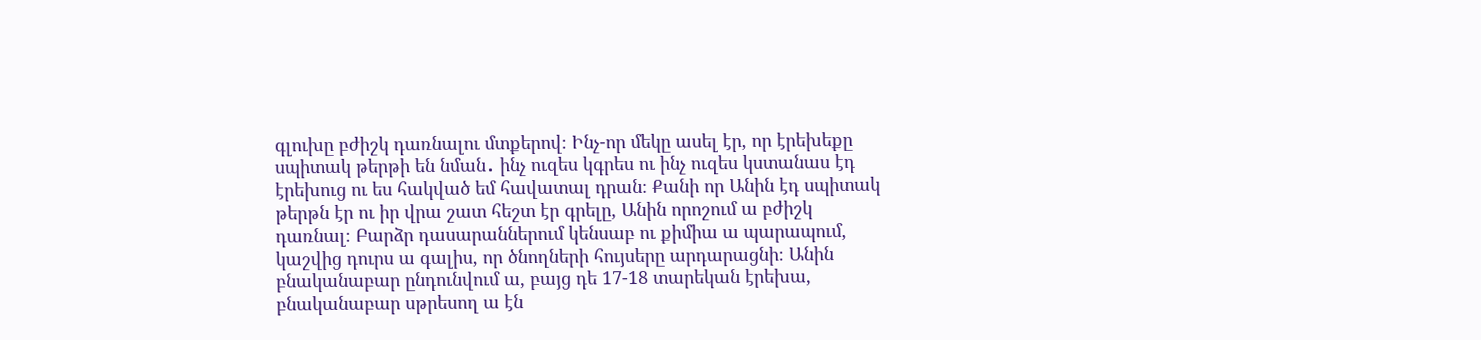գլուխը բժիշկ դառնալու մտքերով։ Ինչ-որ մեկը ասել էր, որ էրեխեքը սպիտակ թերթի են նման․ ինչ ուզես կգրես ու ինչ ուզես կստանաս էդ էրեխուց ու ես հակված եմ հավատալ դրան։ Քանի որ Անին էդ սպիտակ թերթն էր ու իր վրա շատ հեշտ էր գրելը, Անին որոշում ա բժիշկ դառնալ։ Բարձր դասարաններում կենսաբ ու քիմիա ա պարապում, կաշվից դուրս ա գալիս, որ ծնողների հույսերը արդարացնի։ Անին բնականաբար ընդունվում ա, բայց դե 17-18 տարեկան էրեխա, բնականաբար սթրեսող ա էն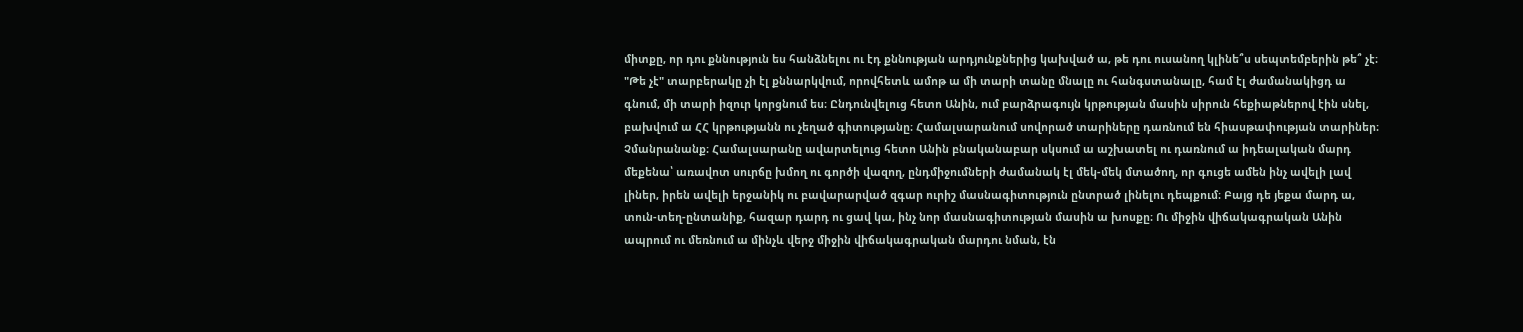միտքը, որ դու քննություն ես հանձնելու ու էդ քննության արդյունքներից կախված ա, թե դու ուսանող կլինե՞ս սեպտեմբերին թե՞ չէ։ "Թե չէ" տարբերակը չի էլ քննարկվում, որովհետև ամոթ ա մի տարի տանը մնալը ու հանգստանալը, համ էլ ժամանակիցդ ա գնում, մի տարի իզուր կորցնում ես։ Ընդունվելուց հետո Անին, ում բարձրագույն կրթության մասին սիրուն հեքիաթներով էին սնել, բախվում ա ՀՀ կրթությանն ու չեղած գիտությանը։ Համալսարանում սովորած տարիները դառնում են հիասթափության տարիներ։ Չմանրանանք։ Համալսարանը ավարտելուց հետո Անին բնականաբար սկսում ա աշխատել ու դառնում ա իդեալական մարդ մեքենա՝ առավոտ սուրճը խմող ու գործի վազող, ընդմիջումների ժամանակ էլ մեկ-մեկ մտածող, որ գուցե ամեն ինչ ավելի լավ լիներ, իրեն ավելի երջանիկ ու բավարարված զգար ուրիշ մասնագիտություն ընտրած լինելու դեպքում։ Բայց դե յեքա մարդ ա, տուն-տեղ-ընտանիք, հազար դարդ ու ցավ կա, ինչ նոր մասնագիտության մասին ա խոսքը։ Ու միջին վիճակագրական Անին ապրում ու մեռնում ա մինչև վերջ միջին վիճակագրական մարդու նման, էն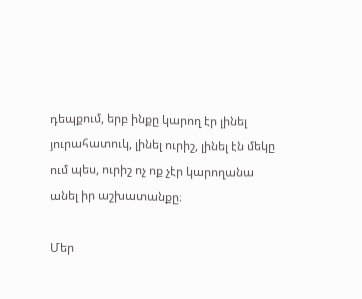դեպքում, երբ ինքը կարող էր լինել յուրահատուկ, լինել ուրիշ, լինել էն մեկը ում պես, ուրիշ ոչ ոք չէր կարողանա անել իր աշխատանքը։

Մեր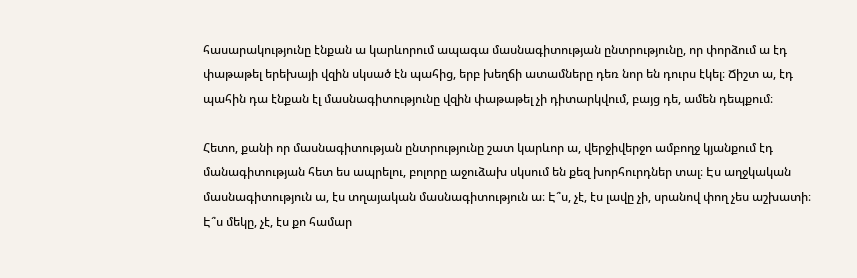հասարակությունը էնքան ա կարևորում ապագա մասնագիտության ընտրությունը, որ փորձում ա էդ փաթաթել երեխայի վզին սկսած էն պահից, երբ խեղճի ատամները դեռ նոր են դուրս էկել։ Ճիշտ ա, էդ պահին դա էնքան էլ մասնագիտությունը վզին փաթաթել չի դիտարկվում, բայց դե, ամեն դեպքում։

Հետո, քանի որ մասնագիտության ընտրությունը շատ կարևոր ա, վերջիվերջո ամբողջ կյանքում էդ մանագիտության հետ ես ապրելու, բոլորը աջուձախ սկսում են քեզ խորհուրդներ տալ։ Էս աղջկական մասնագիտություն ա, էս տղայական մասնագիտություն ա։ Է՞ս, չէ, էս լավը չի, սրանով փող չես աշխատի։ Է՞ս մեկը, չէ, էս քո համար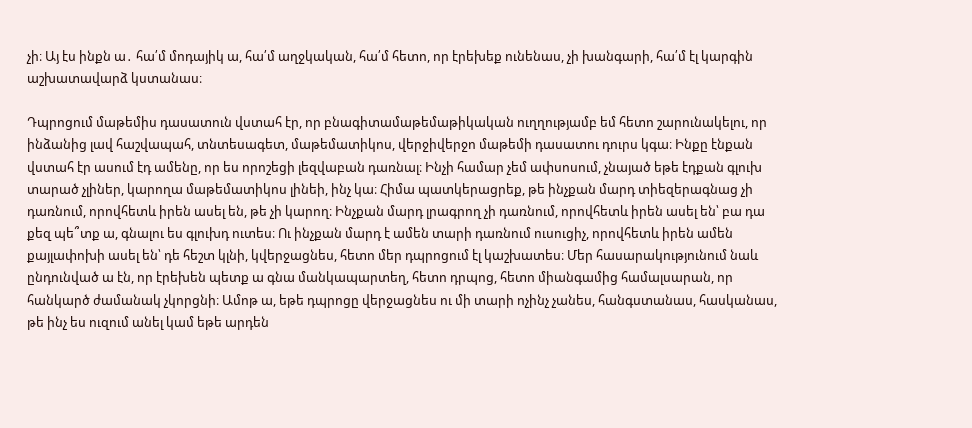չի։ Այ էս ինքն ա․ հա՛մ մոդայիկ ա, հա՛մ աղջկական, հա՛մ հետո, որ էրեխեք ունենաս, չի խանգարի, հա՛մ էլ կարգին աշխատավարձ կստանաս։

Դպրոցում մաթեմիս դասատուն վստահ էր, որ բնագիտամաթեմաթիկական ուղղությամբ եմ հետո շարունակելու, որ ինձանից լավ հաշվապահ, տնտեսագետ, մաթեմատիկոս, վերջիվերջո մաթեմի դասատու դուրս կգա։ Ինքը էնքան վստահ էր ասում էդ ամենը, որ ես որոշեցի լեզվաբան դառնալ։ Ինչի համար չեմ ափսոսում, չնայած եթե էդքան գլուխ տարած չլիներ, կարողա մաթեմատիկոս լինեի, ինչ կա։ Հիմա պատկերացրեք, թե ինչքան մարդ տիեզերագնաց չի դառնում, որովհետև իրեն ասել են, թե չի կարող։ Ինչքան մարդ լրագրող չի դառնում, որովհետև իրեն ասել են՝ բա դա քեզ պե՞տք ա, գնալու ես գլուխդ ուտես։ Ու ինչքան մարդ է ամեն տարի դառնում ուսուցիչ, որովհետև իրեն ամեն քայլափոխի ասել են՝ դե հեշտ կլնի, կվերջացնես, հետո մեր դպրոցում էլ կաշխատես։ Մեր հասարակությունում նաև ընդունված ա էն, որ էրեխեն պետք ա գնա մանկապարտեղ, հետո դրպոց, հետո միանգամից համալսարան, որ հանկարծ ժամանակ չկորցնի։ Ամոթ ա, եթե դպրոցը վերջացնես ու մի տարի ոչինչ չանես, հանգստանաս, հասկանաս, թե ինչ ես ուզում անել կամ եթե արդեն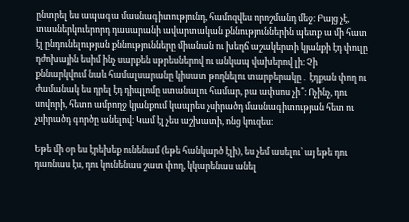ընտրել ես ապագա մասնագիտությունդ, համոզվես որոշմանդ մեջ։ Բայց չէ, տասներկուերորդ դասարանի ավարտական քննություններին պետք ա մի հատ էլ ընդունելության քննությունները միանան ու խեղճ աշակերտի կյանքի էդ փուլը դժոխային եսիմ ինչ սարքեն սթրեսներով ու անկապ վախերով լի։ Չի քննարկվում նաև համալսարանը կիսատ թողնելու տարբերակը․ էդքան փող ու ժամանակ ես դրել էդ դիպլոմը ստանալու համար, բա ափսոս չի՞։ Ոչինչ, դու սովորի, հետո ամբողջ կյանքում կապրես չսիրածդ մասնագիտության հետ ու չսիրածդ գործը անելով։ Կամ էլ չես աշխատի, ոնց կուզես։

Եթե մի օր ես էրեխեք ունենամ (եթե հանկարծ էլի), ես չեմ ասելու՝ այ եթե դու դառնաս էս, դու կունենաս շատ փող, կկարենաս անել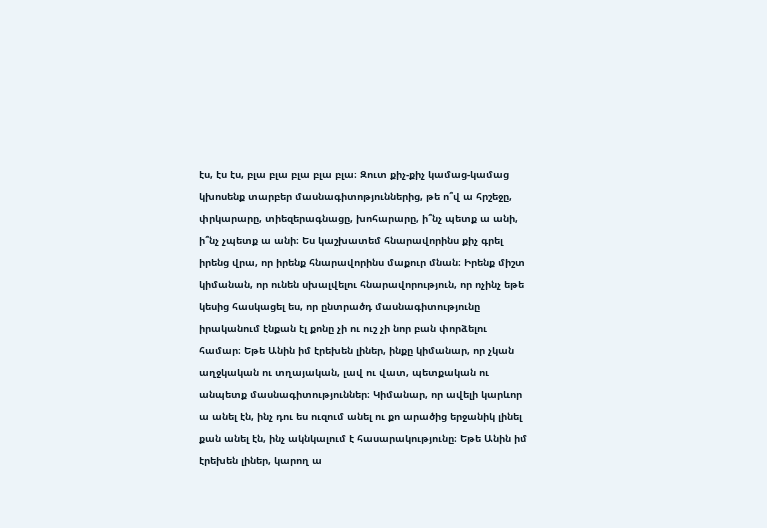էս, էս էս, բլա բլա բլա բլա բլա։ Զուտ քիչ-քիչ կամաց-կամաց կխոսենք տարբեր մասնագիտոթյուններից, թե ո՞վ ա հրշեջը, փրկարարը, տիեզերագնացը, խոհարարը, ի՞նչ պետք ա անի, ի՞նչ չպետք ա անի։ Ես կաշխատեմ հնարավորինս քիչ գրել իրենց վրա, որ իրենք հնարավորինս մաքուր մնան։ Իրենք միշտ կիմանան, որ ունեն սխալվելու հնարավորություն, որ ոչինչ եթե կեսից հասկացել ես, որ ընտրածդ մասնագիտությունը իրականում էնքան էլ քոնը չի ու ուշ չի նոր բան փորձելու համար։ Եթե Անին իմ էրեխեն լիներ, ինքը կիմանար, որ չկան աղջկական ու տղայական, լավ ու վատ, պետքական ու անպետք մասնագիտություններ։ Կիմանար, որ ավելի կարևոր ա անել էն, ինչ դու ես ուզում անել ու քո արածից երջանիկ լինել քան անել էն, ինչ ակնկալում է հասարակությունը։ Եթե Անին իմ էրեխեն լիներ, կարող ա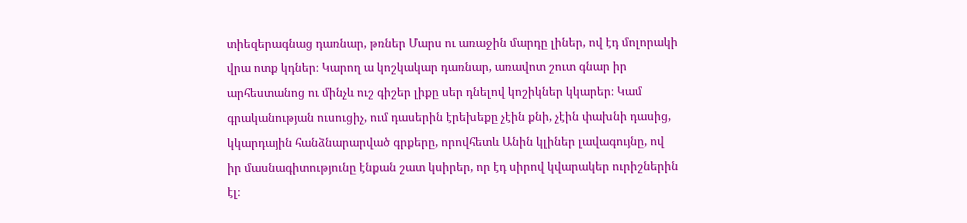տիեզերագնաց դառնար, թռներ Մարս ու առաջին մարդը լիներ, ով էդ մոլորակի վրա ոտք կդներ։ Կարող ա կոշկակար դառնար, առավոտ շուտ գնար իր արհեստանոց ու մինչև ուշ գիշեր լիքը սեր դնելով կոշիկներ կկարեր։ Կամ գրականության ուսուցիչ, ում դասերին էրեխեքը չէին քնի, չէին փախնի դասից, կկարդային հանձնարարված գրքերը, որովհետև Անին կլիներ լավագույնը, ով իր մասնագիտությունը էնքան շատ կսիրեր, որ էդ սիրով կվարակեր ուրիշներին էլ։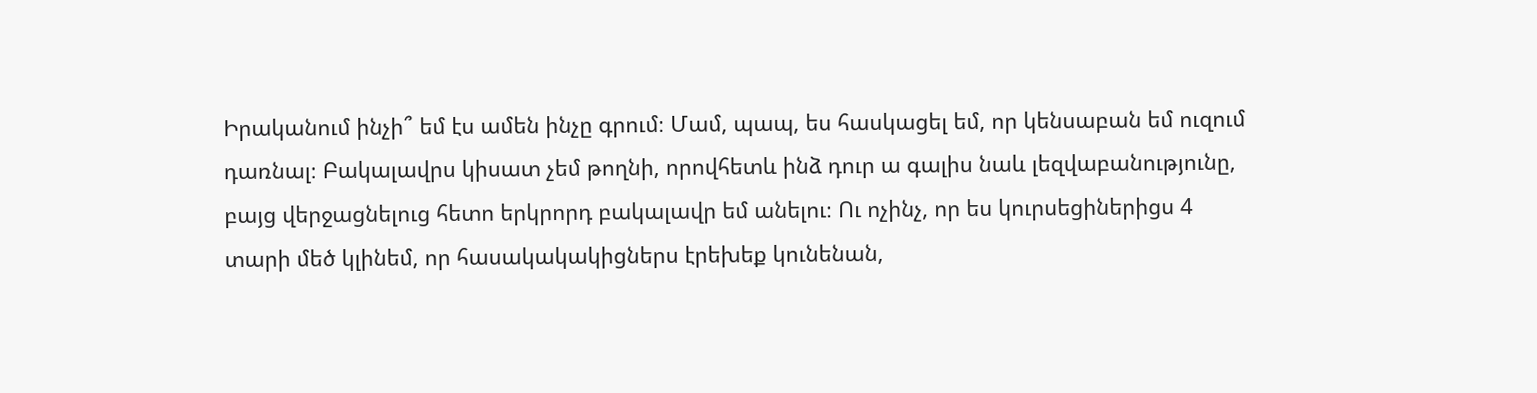Իրականում ինչի՞ եմ էս ամեն ինչը գրում։ Մամ, պապ, ես հասկացել եմ, որ կենսաբան եմ ուզում դառնալ։ Բակալավրս կիսատ չեմ թողնի, որովհետև ինձ դուր ա գալիս նաև լեզվաբանությունը, բայց վերջացնելուց հետո երկրորդ բակալավր եմ անելու։ Ու ոչինչ, որ ես կուրսեցիներիցս 4 տարի մեծ կլինեմ, որ հասակակակիցներս էրեխեք կունենան,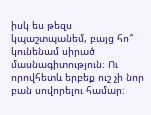իսկ ես թեզս կպաշտպանեմ, բայց հո՞ կունենամ սիրած մասնագիտություն։ Ու որովհետև երբեք ուշ չի նոր բան սովորելու համար։